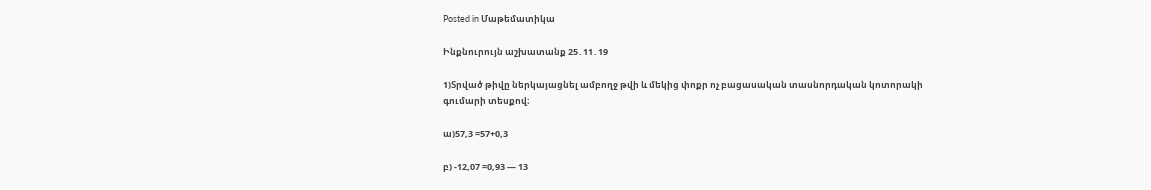Posted in Մաթեմատիկա

Ինքնուրույն աշխատանք 25․11․19

1)Տրված թիվը ներկայացնել ամբողջ թվի և մեկից փոքր ոչ բացասական տասնորդական կոտորակի գումարի տեսքով։

ա)57,3 =57+0,3

բ) -12,07 =0,93 — 13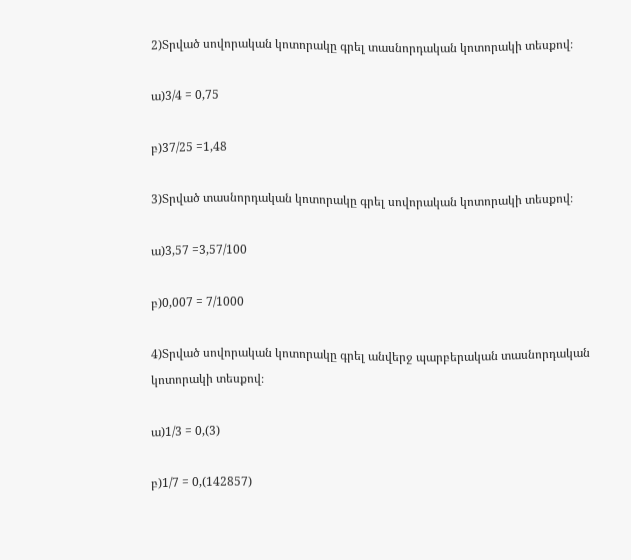2)Տրված սովորական կոտորակը գրել տասնորդական կոտորակի տեսքով։

ա)3/4 = 0,75

բ)37/25 =1,48

3)Տրված տասնորդական կոտորակը գրել սովորական կոտորակի տեսքով։

ա)3,57 =3,57/100

բ)0,007 = 7/1000

4)Տրված սովորական կոտորակը գրել անվերջ պարբերական տասնորդական կոտորակի տեսքով։

ա)1/3 = 0,(3)

բ)1/7 = 0,(142857)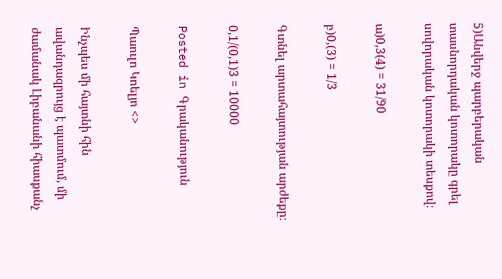5)Անվերջ պարբերական տասնորդական կոտորակը գրել սովորական կոտորակի տեսքով։

ա)0,3(4) = 31/90

բ)0,(3) = 1/3

Գտնել արտահայտության արժեքը։

0,1/(0,1)3 = 10000

Posted in Գրականություն

Պաուլո Կոելյո <>

Ինչպես մի հայտնի հին ավանդազրույց է պատմում, մի ժամանակ Լիբանանի հիասքանչ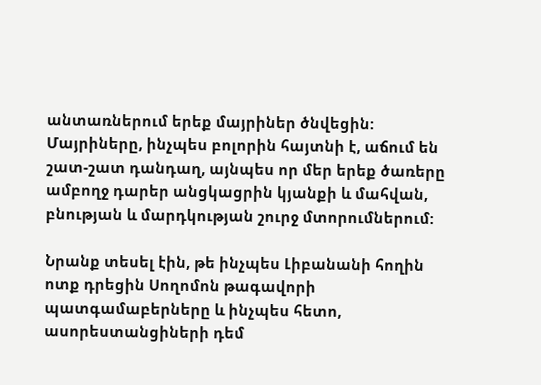անտառներում երեք մայրիներ ծնվեցին: Մայրիները, ինչպես բոլորին հայտնի է, աճում են շատ-շատ դանդաղ, այնպես որ մեր երեք ծառերը ամբողջ դարեր անցկացրին կյանքի և մահվան, բնության և մարդկության շուրջ մտորումներում:

Նրանք տեսել էին, թե ինչպես Լիբանանի հողին ոտք դրեցին Սողոմոն թագավորի պատգամաբերները և ինչպես հետո, ասորեստանցիների դեմ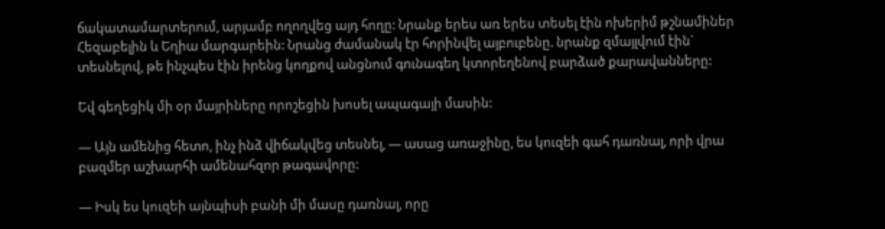ճակատամարտերում, արյամբ ողողվեց այդ հողը: Նրանք երես առ երես տեսել էին ոխերիմ թշնամիներ Հեզաբելին և Եղիա մարգարեին: Նրանց ժամանակ էր հորինվել այբուբենը. նրանք զմայլվում էին` տեսնելով, թե ինչպես էին իրենց կողքով անցնում գունագեղ կտորեղենով բարձած քարավանները:

Եվ գեղեցիկ մի օր մայրիները որոշեցին խոսել ապագայի մասին:

— Այն ամենից հետո, ինչ ինձ վիճակվեց տեսնել, — ասաց առաջինը, ես կուզեի գահ դառնալ, որի վրա բազմեր աշխարհի ամենահզոր թագավորը:

— Իսկ ես կուզեի այնպիսի բանի մի մասը դառնալ, որը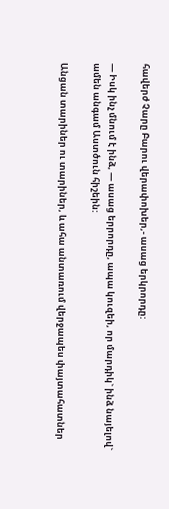հավերժ Չարը Բարու վերափոխեր,- ասաց երկրորդը:

— Իսկ ինչ մնում է ինձ, — ասաց երրորդը, ապա կուզեի, որ մարդիկ` ինձ նայելով` ամեն անգամ Աստծուն հիշեին:

Անցան տարիներ ու տարիներ, և ահա անտառում վերջապես փայտահատներ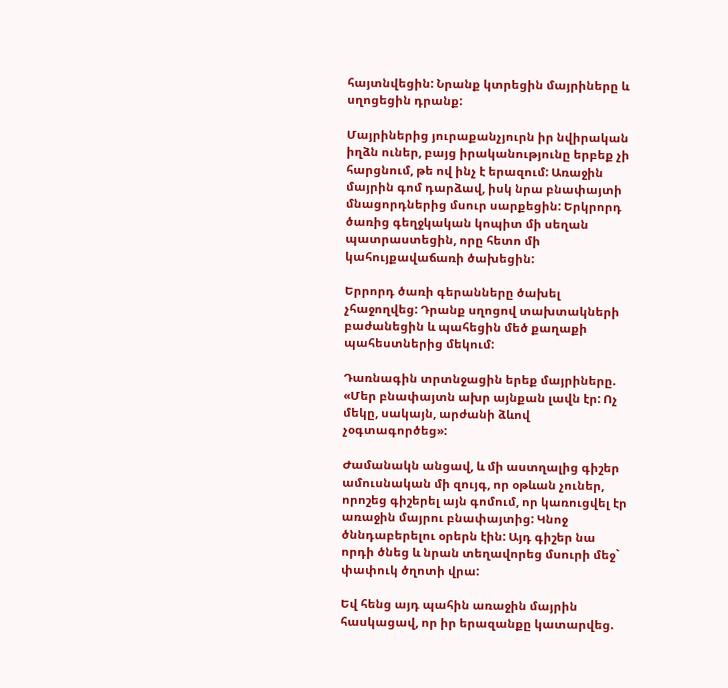հայտնվեցին: Նրանք կտրեցին մայրիները և սղոցեցին դրանք:

Մայրիներից յուրաքանչյուրն իր նվիրական իղձն ուներ, բայց իրականությունը երբեք չի հարցնում, թե ով ինչ է երազում: Առաջին մայրին գոմ դարձավ, իսկ նրա բնափայտի մնացորդներից մսուր սարքեցին: Երկրորդ ծառից գեղջկական կոպիտ մի սեղան պատրաստեցին, որը հետո մի կահույքավաճառի ծախեցին:

Երրորդ ծառի գերանները ծախել չհաջողվեց: Դրանք սղոցով տախտակների բաժանեցին և պահեցին մեծ քաղաքի պահեստներից մեկում:

Դառնագին տրտնջացին երեք մայրիները. «Մեր բնափայտն ախր այնքան լավն էր: Ոչ մեկը, սակայն, արժանի ձևով չօգտագործեց»:

Ժամանակն անցավ, և մի աստղալից գիշեր ամուսնական մի զույգ, որ օթևան չուներ, որոշեց գիշերել այն գոմում, որ կառուցվել էր առաջին մայրու բնափայտից: Կնոջ ծննդաբերելու օրերն էին: Այդ գիշեր նա որդի ծնեց և նրան տեղավորեց մսուրի մեջ` փափուկ ծղոտի վրա:

Եվ հենց այդ պահին առաջին մայրին հասկացավ, որ իր երազանքը կատարվեց.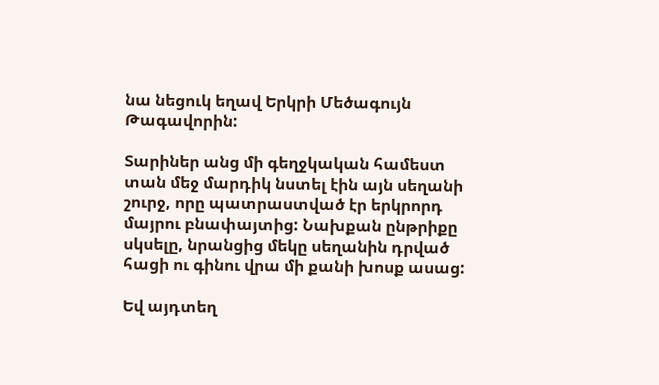նա նեցուկ եղավ Երկրի Մեծագույն Թագավորին:

Տարիներ անց մի գեղջկական համեստ տան մեջ մարդիկ նստել էին այն սեղանի շուրջ, որը պատրաստված էր երկրորդ մայրու բնափայտից: Նախքան ընթրիքը սկսելը, նրանցից մեկը սեղանին դրված հացի ու գինու վրա մի քանի խոսք ասաց:

Եվ այդտեղ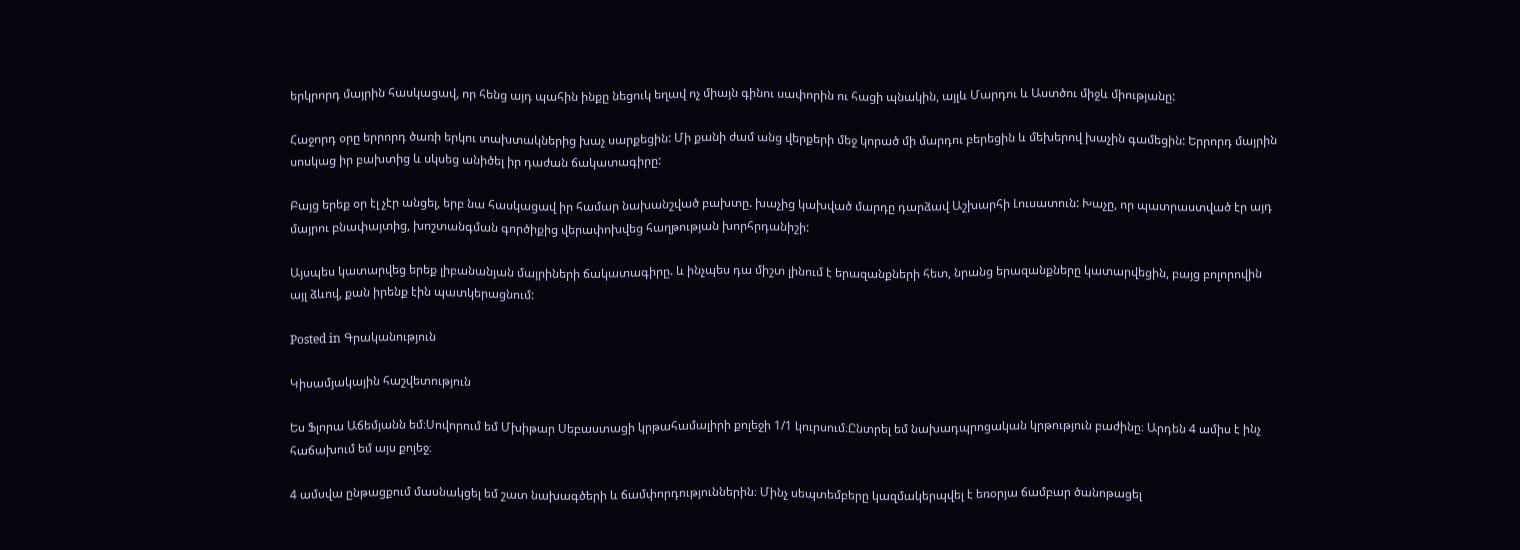երկրորդ մայրին հասկացավ, որ հենց այդ պահին ինքը նեցուկ եղավ ոչ միայն գինու սափորին ու հացի պնակին, այլև Մարդու և Աստծու միջև միությանը:

Հաջորդ օրը երրորդ ծառի երկու տախտակներից խաչ սարքեցին: Մի քանի ժամ անց վերքերի մեջ կորած մի մարդու բերեցին և մեխերով խաչին գամեցին: Երրորդ մայրին սոսկաց իր բախտից և սկսեց անիծել իր դաժան ճակատագիրը:

Բայց երեք օր էլ չէր անցել, երբ նա հասկացավ իր համար նախանշված բախտը. խաչից կախված մարդը դարձավ Աշխարհի Լուսատուն: Խաչը, որ պատրաստված էր այդ մայրու բնափայտից, խոշտանգման գործիքից վերափոխվեց հաղթության խորհրդանիշի:

Այսպես կատարվեց երեք լիբանանյան մայրիների ճակատագիրը. և ինչպես դա միշտ լինում է երազանքների հետ, նրանց երազանքները կատարվեցին, բայց բոլորովին այլ ձևով, քան իրենք էին պատկերացնում:

Posted in Գրականություն

Կիսամյակային հաշվետություն

Ես Ֆլորա Աճեմյանն եմ։Սովորում եմ Մխիթար Սեբաստացի կրթահամալիրի քոլեջի 1/1 կուրսում։Ընտրել եմ նախադպրոցական կրթություն բաժինը։ Արդեն 4 ամիս է ինչ հաճախում եմ այս քոլեջ։

4 ամսվա ընթացքում մասնակցել եմ շատ նախագծերի և ճամփորդություններին։ Մինչ սեպտեմբերը կազմակերպվել է եռօրյա ճամբար ծանոթացել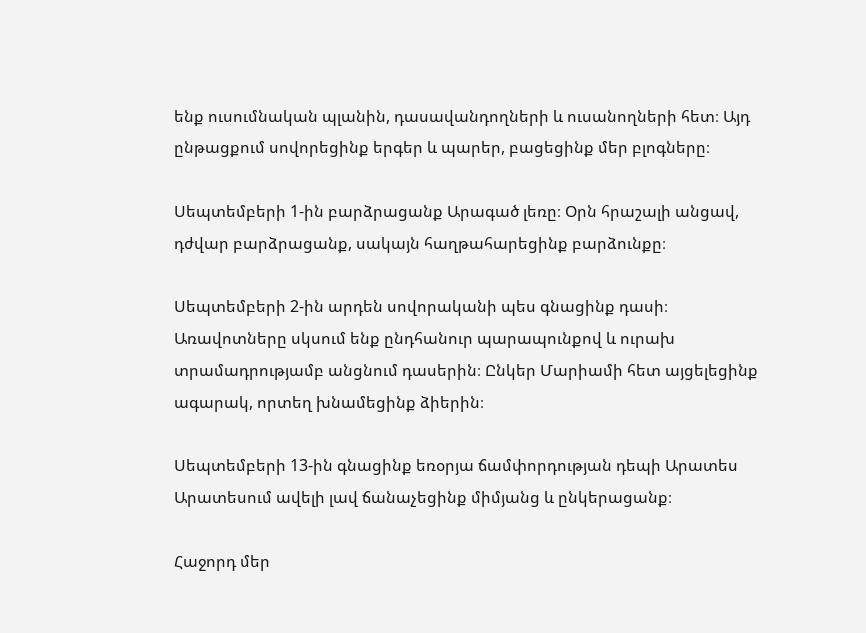ենք ուսումնական պլանին, դասավանդողների և ուսանողների հետ։ Այդ ընթացքում սովորեցինք երգեր և պարեր, բացեցինք մեր բլոգները։

Սեպտեմբերի 1-ին բարձրացանք Արագած լեռը։ Օրն հրաշալի անցավ, դժվար բարձրացանք, սակայն հաղթահարեցինք բարձունքը։

Սեպտեմբերի 2-ին արդեն սովորականի պես գնացինք դասի։ Առավոտները սկսում ենք ընդհանուր պարապունքով և ուրախ տրամադրությամբ անցնում դասերին։ Ընկեր Մարիամի հետ այցելեցինք ագարակ, որտեղ խնամեցինք ձիերին։

Սեպտեմբերի 13-ին գնացինք եռօրյա ճամփորդության դեպի Արատես Արատեսում ավելի լավ ճանաչեցինք միմյանց և ընկերացանք։

Հաջորդ մեր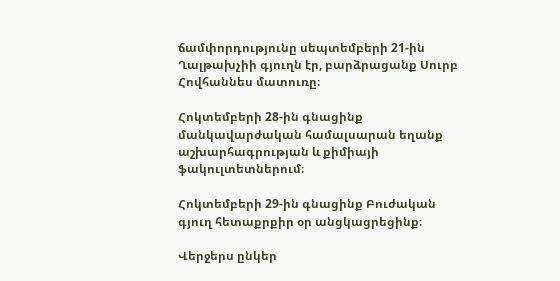ճամփորդությունը սեպտեմբերի 21-ին Ղալթախչիի գյուղն էր, բարձրացանք Սուրբ Հովհաննես մատուռը։

Հոկտեմբերի 28-ին գնացինք մանկավարժական համալսարան եղանք աշխարհագրության և քիմիայի ֆակուլտետներում։

Հոկտեմբերի 29-ին գնացինք Բուժական գյուղ հետաքրքիր օր անցկացրեցինք։

Վերջերս ընկեր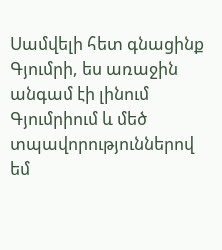Սամվելի հետ գնացինք Գյումրի, ես առաջին անգամ էի լինում Գյումրիում և մեծ տպավորություններով եմ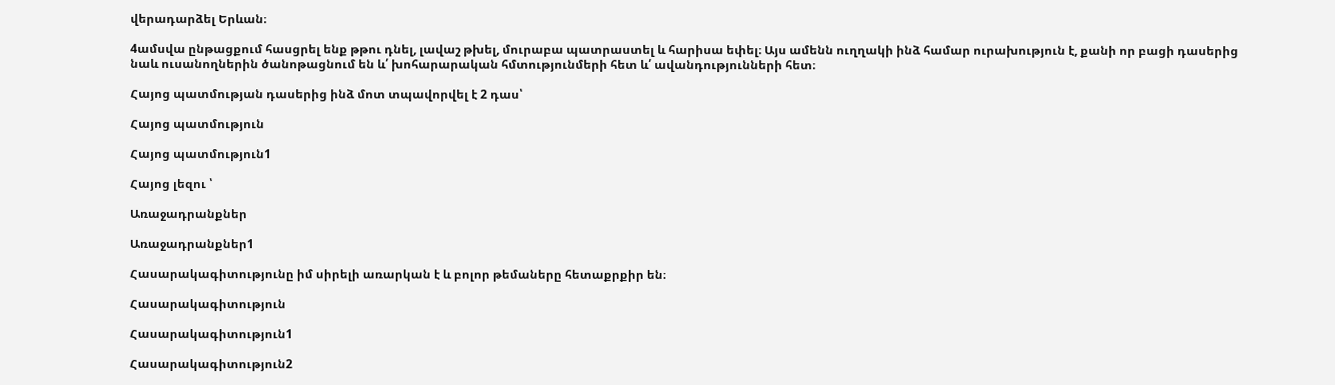վերադարձել Երևան։

4ամսվա ընթացքում հասցրել ենք թթու դնել, լավաշ թխել, մուրաբա պատրաստել և հարիսա եփել։ Այս ամենն ուղղակի ինձ համար ուրախություն է, քանի որ բացի դասերից նաև ուսանողներին ծանոթացնում են և՛ խոհարարական հմտությունմերի հետ և՛ ավանդությունների հետ։

Հայոց պատմության դասերից ինձ մոտ տպավորվել է 2 դաս՝

Հայոց պատմություն

Հայոց պատմություն1

Հայոց լեզու ՝

Առաջադրանքներ

Առաջադրանքներ1

Հասարակագիտությունը իմ սիրելի առարկան է և բոլոր թեմաները հետաքրքիր են։

Հասարակագիտություն

Հասարակագիտություն1

Հասարակագիտություն2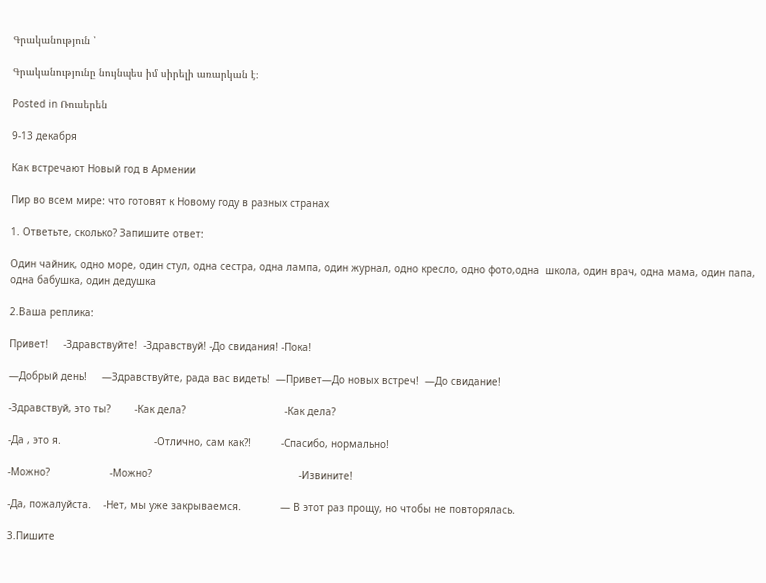Գրականություն ՝

Գրականությունը նույնպես իմ սիրելի առարկան է։

Posted in Ռուսերեն

9-13 декабря

Как встречают Новый год в Армении

Пир во всем мире: что готовят к Новому году в разных странах

1. Ответьте, сколько? Запишите ответ:

Один чайник, одно море, один стул, одна сестра, одна лампа, один журнал, одно кресло, одно фото,одна  школа, один врач, одна мама, один папа, одна бабушка, один дедушка

2.Ваша реплика:

Привет!     -Здравствуйте!  -Здравствуй! -До свидания! -Пока!

—Добрый день!     —Здравствуйте, рада вас видеть!  —Привет—До новых встреч!  —До свидание!

-Здравствуй, это ты?        -Как дела?                                 -Как дела?

-Да , это я.                               -Отлично, сам как?!          -Спасибо, нормально!

-Можно?                    -Можно?                                                 -Извините!

-Да, пожалуйста.    -Нет, мы уже закрываемся.             — В этот раз прощу, но чтобы не повторялась.

3.Пишите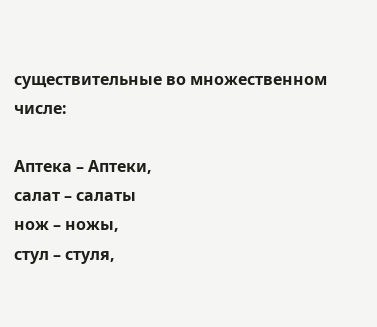существительные во множественном числе:

Аптека – Аптеки,
салат – салаты
нож – ножы,
стул – стуля,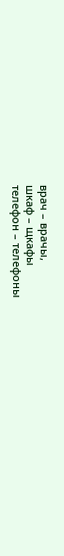врач – врачы,
шкаф – щкафы
телефон – телефоны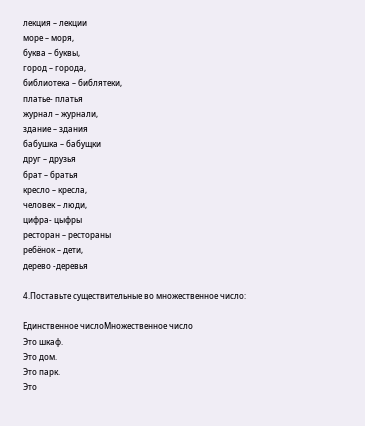лекция – лекции
море – моря,
буква – буквы,
город – города,
библиотека – библятеки,
платье- платья
журнал – журнали,
здание – здания
бабушка – бабущки
друг – друзья
брат – братья
кресло – кресла,
человек – люди,
цифра- цыфры
ресторан – рестораны
ребёнок – дети,
дерево -деревья

4.Поставьте существительные во множественное число:

Единственное числоМножественное число
Это шкаф.
Это дом.
Это парк.
Это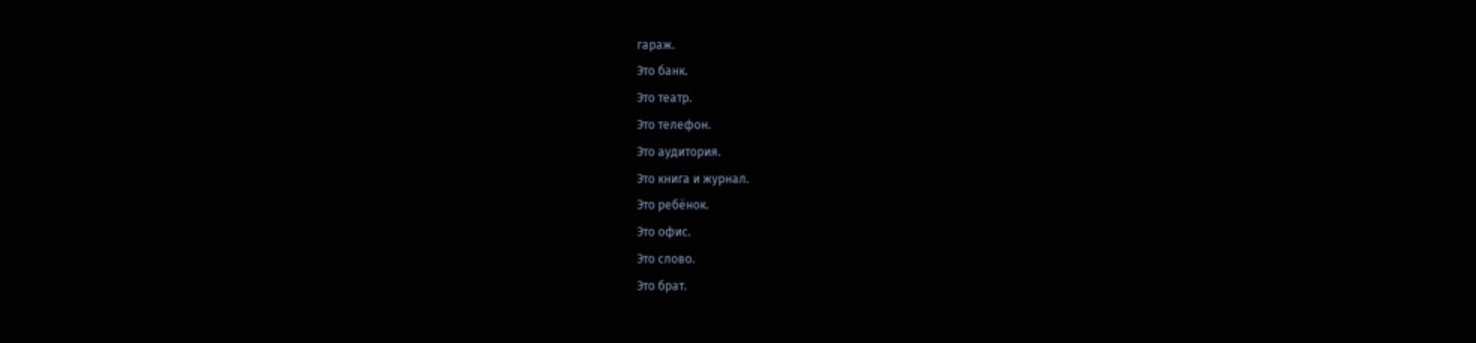гараж.
Это банк.
Это театр.
Это телефон.
Это аудитория.
Это книга и журнал.
Это ребёнок.
Это офис.
Это слово.
Это брат.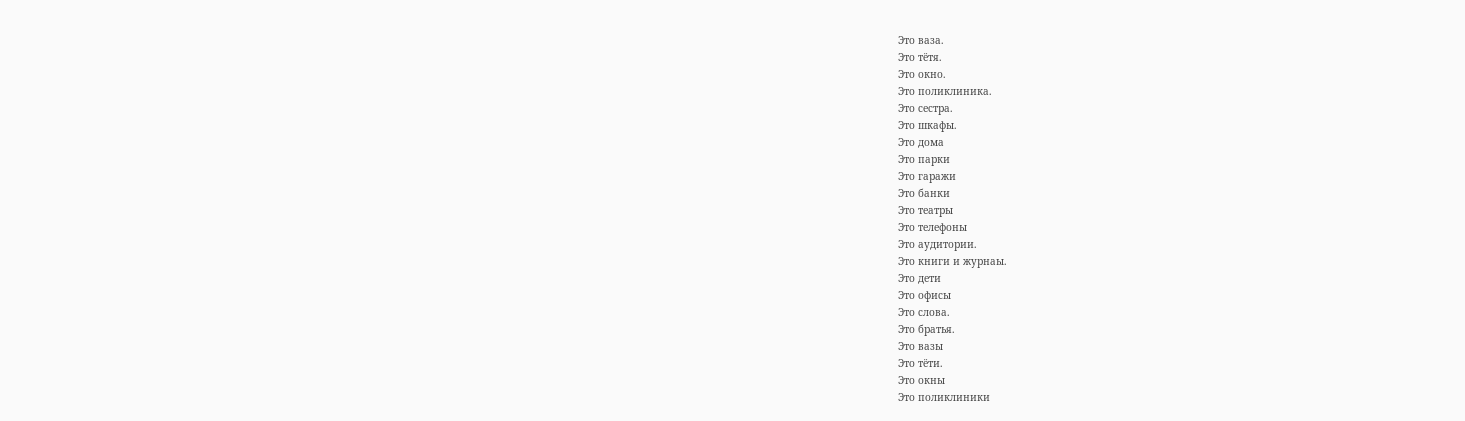Это ваза.
Это тётя.
Это окно.
Это поликлиника.
Это сестра.
Это шкафы.
Это дома
Это парки
Это гаражи
Это банки
Это театры
Это телефоны
Это аудитории.
Это книги и журнаы.
Это дети
Это офисы
Это слова.
Это братья.
Это вазы
Это тёти.
Это окны
Это поликлиники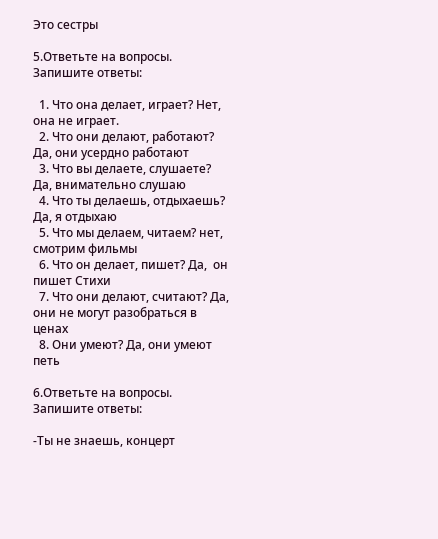Это сестры

5.Ответьте на вопросы. Запишите ответы:

  1. Что она делает, играет? Нет, она не играет.
  2. Что они делают, работают? Да, они усердно работают
  3. Что вы делаете, слушаете? Да, внимательно слушаю
  4. Что ты делаешь, отдыхаешь? Да, я отдыхаю
  5. Что мы делаем, читаем? нет,  смотрим фильмы
  6. Что он делает, пишет? Да,  он пишет Стихи
  7. Что они делают, считают? Да,  они не могут разобраться в ценах
  8. Они умеют? Да, они умеют петь

6.Ответьте на вопросы. Запишите ответы:

-Ты не знаешь, концерт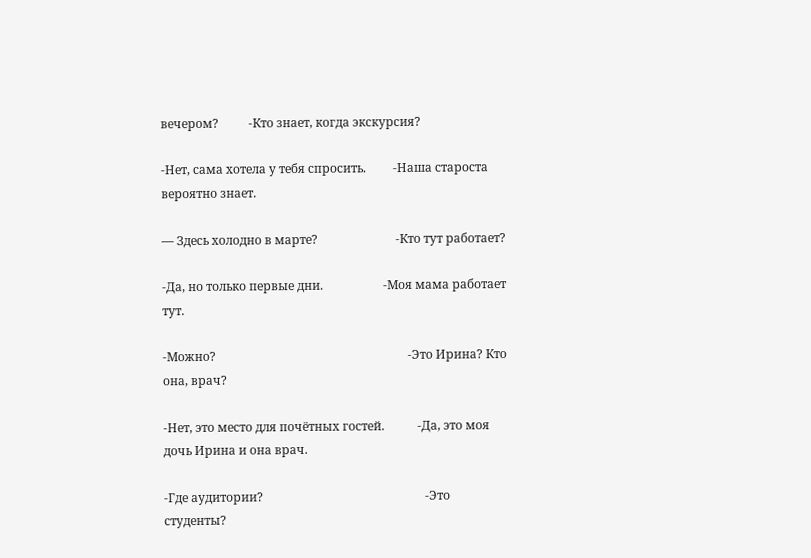вечером?          -Кто знает, когда экскурсия?

-Нет, сама хотела у тебя спросить.         -Наша староста вероятно знает.

— Здесь холодно в марте?                          -Кто тут работает?

-Да, но только первые дни.                    -Моя мама работает тут.

-Можно?                                                                -Это Ирина? Кто она, врач?

-Нет, это место для почётных гостей.           -Да, это моя дочь Ирина и она врач.

-Где аудитории?                                                      -Это студенты?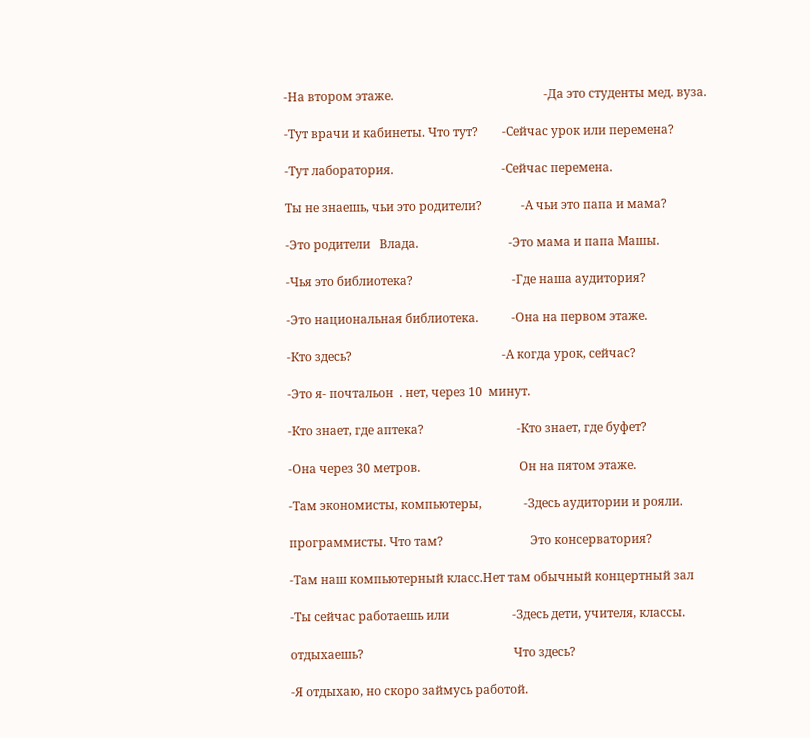-На втором этаже.                                                  -Да это студенты мед. вуза.

-Тут врачи и кабинеты. Что тут?        -Сейчас урок или перемена?

-Тут лаборатория.                                    -Сейчас перемена.

Ты не знаешь, чьи это родители?             -А чьи это папа и мама?

-Это родители   Влада.                              -Это мама и папа Машы.

-Чья это библиотека?                                 -Где наша аудитория?

-Это национальная библиотека.           -Она на первом этаже.

-Кто здесь?                                                  -А когда урок, сейчас?

-Это я- почтальон  . нет, через 10  минут.

-Кто знает, где аптека?                               -Кто знает, где буфет?

-Она через 30 метров.                                 Он на пятом этаже.

-Там экономисты, компьютеры,              -Здесь аудитории и рояли.

программисты. Что там?                             Это консерватория?

-Там наш компьютерный класс.Нет там обычный концертный зал

-Ты сейчас работаешь или                     -Здесь дети, учителя, классы.

отдыхаешь?                                                  Что здесь?

-Я отдыхаю, но скоро займусь работой.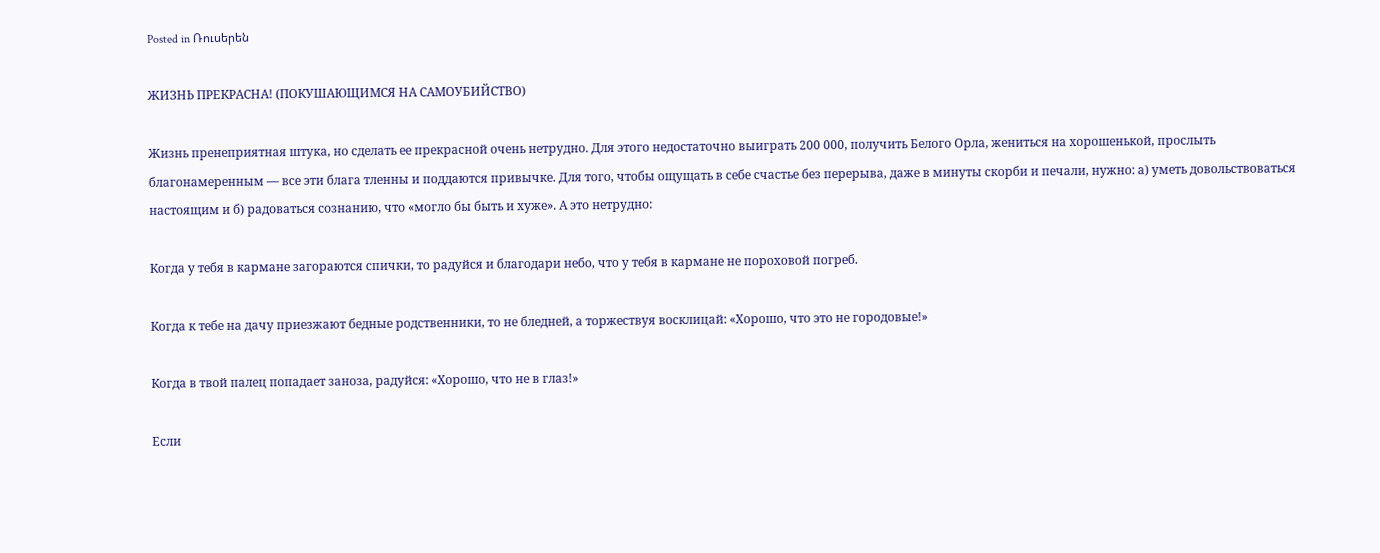Posted in Ռուսերեն

ЖИЗНЬ ПРЕКРАСНА! (ПОКУШАЮЩИМСЯ НА САМОУБИЙСТВО)

Жизнь пренеприятная штука, но сделать ее прекрасной очень нетрудно. Для этого недостаточно выиграть 200 000, получить Белого Орла, жениться на хорошенькой, прослыть благонамеренным — все эти блага тленны и поддаются привычке. Для того, чтобы ощущать в себе счастье без перерыва, даже в минуты скорби и печали, нужно: а) уметь довольствоваться настоящим и б) радоваться сознанию, что «могло бы быть и хуже». А это нетрудно:

Когда у тебя в кармане загораются спички, то радуйся и благодари небо, что у тебя в кармане не пороховой погреб.

Когда к тебе на дачу приезжают бедные родственники, то не бледней, а торжествуя восклицай: «Хорошо, что это не городовые!»

Когда в твой палец попадает заноза, радуйся: «Хорошо, что не в глаз!»

Если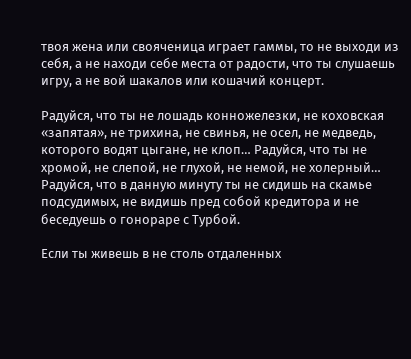твоя жена или свояченица играет гаммы, то не выходи из себя, а не находи себе места от радости, что ты слушаешь игру, а не вой шакалов или кошачий концерт.

Радуйся, что ты не лошадь конножелезки, не коховская «запятая», не трихина, не свинья, не осел, не медведь, которого водят цыгане, не клоп… Радуйся, что ты не хромой, не слепой, не глухой, не немой, не холерный… Радуйся, что в данную минуту ты не сидишь на скамье подсудимых, не видишь пред собой кредитора и не беседуешь о гонораре с Турбой.

Если ты живешь в не столь отдаленных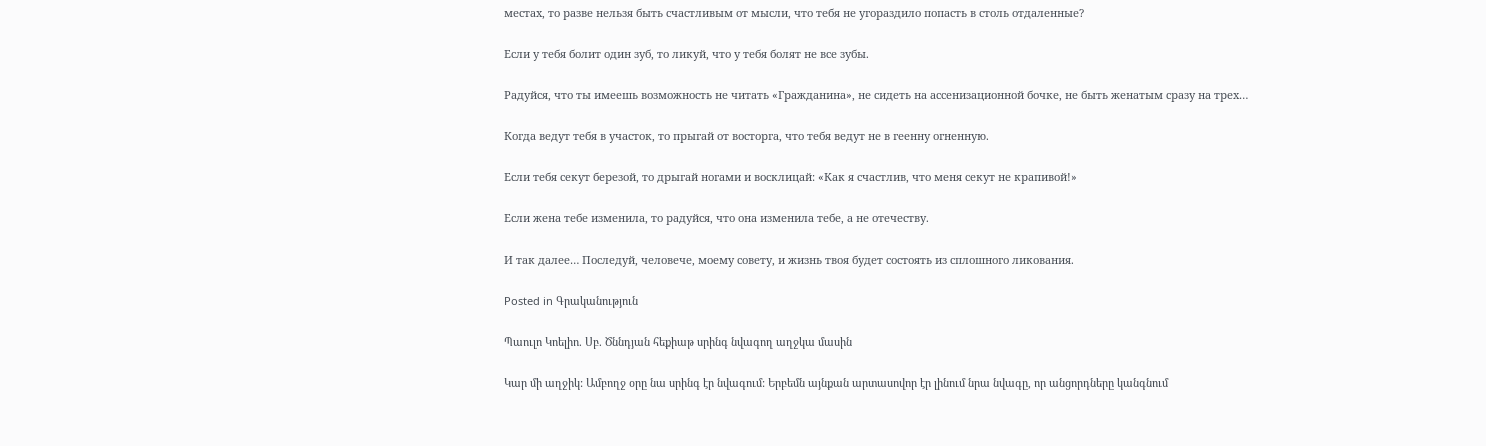местах, то разве нельзя быть счастливым от мысли, что тебя не угораздило попасть в столь отдаленные?

Если у тебя болит один зуб, то ликуй, что у тебя болят не все зубы.

Радуйся, что ты имеешь возможность не читать «Гражданина», не сидеть на ассенизационной бочке, не быть женатым сразу на трех…

Когда ведут тебя в участок, то прыгай от восторга, что тебя ведут не в геенну огненную.

Если тебя секут березой, то дрыгай ногами и восклицай: «Как я счастлив, что меня секут не крапивой!»

Если жена тебе изменила, то радуйся, что она изменила тебе, а не отечеству.

И так далее… Последуй, человече, моему совету, и жизнь твоя будет состоять из сплошного ликования.

Posted in Գրականություն

Պաուլո Կոելիո. Սբ. Ծննդյան հեքիաթ սրինգ նվագող աղջկա մասին

Կար մի աղջիկ: Ամբողջ օրը նա սրինգ էր նվագում: Երբեմն այնքան արտասովոր էր լինում նրա նվագը, որ անցորդները կանգնում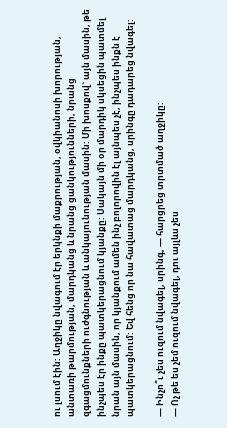ու լսում էին: Աղջիկը նվագում էր երկնքի մաքրության, օվկիանոսի խորության, անտառի թարմության, մարդկանց և նրանց ցանկությունների, նրանց զգացմունքների ուժգնության և անկայունության մասին: Մի խոսքով` այն մասին, թե ինչպես էր ինքը պատկերացնում կյանքը: Սակայն մի օր մարդիկ սկսեցին պատմել նրան այն մասին, որ կյանքում ամեն ինչ բոլորովին էլ այնպես չէ, ինչպես ինքն է պատկերացնում: Եվ հենց որ նա հավատաց մարդկանց, սրինգը դադարեց նվագել:

— Ինչո՞ւ չես ուզում նվագել, սրինգ, — հարցրեց տրտմած աղջիկը:
— Ոչ թե ես չեմ ուզում նվագել, դու այլևս չես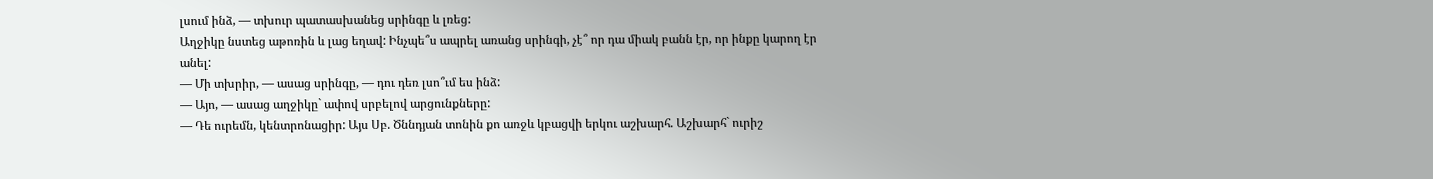լսում ինձ, — տխուր պատասխանեց սրինգը և լռեց:
Աղջիկը նստեց աթոռին և լաց եղավ: Ինչպե՞ս ապրել առանց սրինգի, չէ՞ որ դա միակ բանն էր, որ ինքը կարող էր անել:
— Մի տխրիր, — ասաց սրինգը, — դու դեռ լսո՞ւմ ես ինձ:
— Այո, — ասաց աղջիկը` ափով սրբելով արցունքները:
— Դե ուրեմն, կենտրոնացիր: Այս Սբ. Ծննդյան տոնին քո առջև կբացվի երկու աշխարհ. Աշխարհ` ուրիշ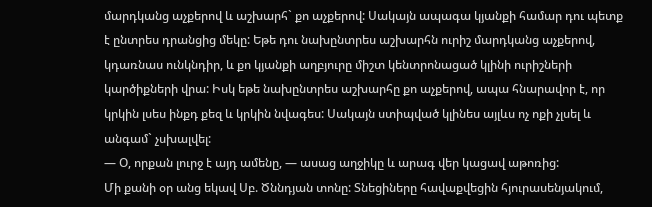մարդկանց աչքերով և աշխարհ` քո աչքերով: Սակայն ապագա կյանքի համար դու պետք է ընտրես դրանցից մեկը: Եթե դու նախընտրես աշխարհն ուրիշ մարդկանց աչքերով, կդառնաս ունկնդիր, և քո կյանքի աղբյուրը միշտ կենտրոնացած կլինի ուրիշների կարծիքների վրա: Իսկ եթե նախընտրես աշխարհը քո աչքերով, ապա հնարավոր է, որ կրկին լսես ինքդ քեզ և կրկին նվագես: Սակայն ստիպված կլինես այլևս ոչ ոքի չլսել և անգամ` չսխալվել:
— Օ, որքան լուրջ է այդ ամենը, — ասաց աղջիկը և արագ վեր կացավ աթոռից:
Մի քանի օր անց եկավ Սբ. Ծննդյան տոնը: Տնեցիները հավաքվեցին հյուրասենյակում,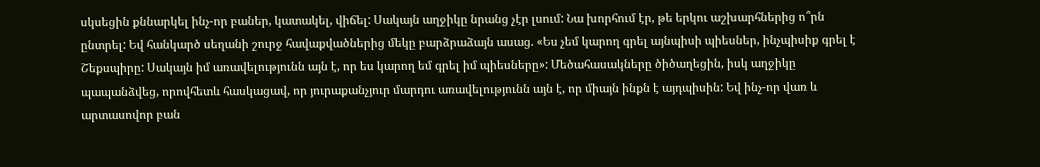սկսեցին քննարկել ինչ-որ բաներ, կատակել, վիճել: Սակայն աղջիկը նրանց չէր լսում: Նա խորհում էր, թե երկու աշխարհներից ո՞րն ընտրել: Եվ հանկարծ սեղանի շուրջ հավաքվածներից մեկը բարձրաձայն ասաց. «Ես չեմ կարող գրել այնպիսի պիեսներ, ինչպիսիք գրել է Շեքսպիրը: Սակայն իմ առավելությունն այն է, որ ես կարող եմ գրել իմ պիեսները»: Մեծահասակները ծիծաղեցին, իսկ աղջիկը պապանձվեց, որովհետև հասկացավ, որ յուրաքանչյուր մարդու առավելությունն այն է, որ միայն ինքն է այդպիսին: Եվ ինչ-որ վառ և արտասովոր բան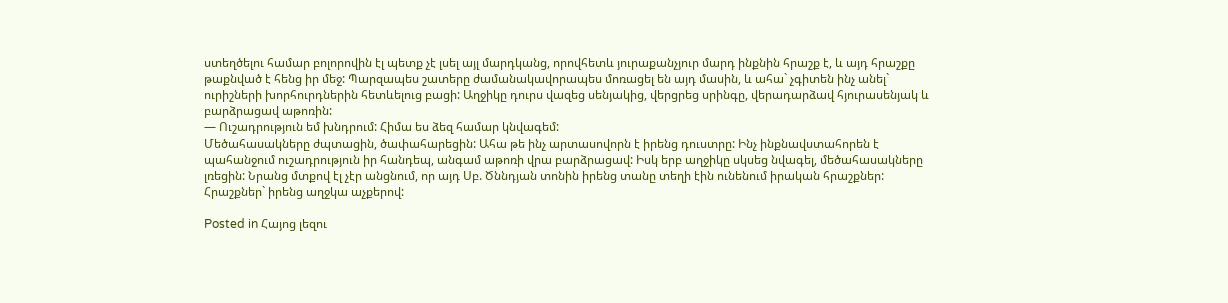ստեղծելու համար բոլորովին էլ պետք չէ լսել այլ մարդկանց, որովհետև յուրաքանչյուր մարդ ինքնին հրաշք է, և այդ հրաշքը թաքնված է հենց իր մեջ: Պարզապես շատերը ժամանակավորապես մոռացել են այդ մասին, և ահա` չգիտեն ինչ անել` ուրիշների խորհուրդներին հետևելուց բացի: Աղջիկը դուրս վազեց սենյակից, վերցրեց սրինգը, վերադարձավ հյուրասենյակ և բարձրացավ աթոռին:
— Ուշադրություն եմ խնդրում: Հիմա ես ձեզ համար կնվագեմ:
Մեծահասակները ժպտացին, ծափահարեցին: Ահա թե ինչ արտասովորն է իրենց դուստրը: Ինչ ինքնավստահորեն է պահանջում ուշադրություն իր հանդեպ, անգամ աթոռի վրա բարձրացավ: Իսկ երբ աղջիկը սկսեց նվագել, մեծահասակները լռեցին: Նրանց մտքով էլ չէր անցնում, որ այդ Սբ. Ծննդյան տոնին իրենց տանը տեղի էին ունենում իրական հրաշքներ: Հրաշքներ` իրենց աղջկա աչքերով:

Posted in Հայոց լեզու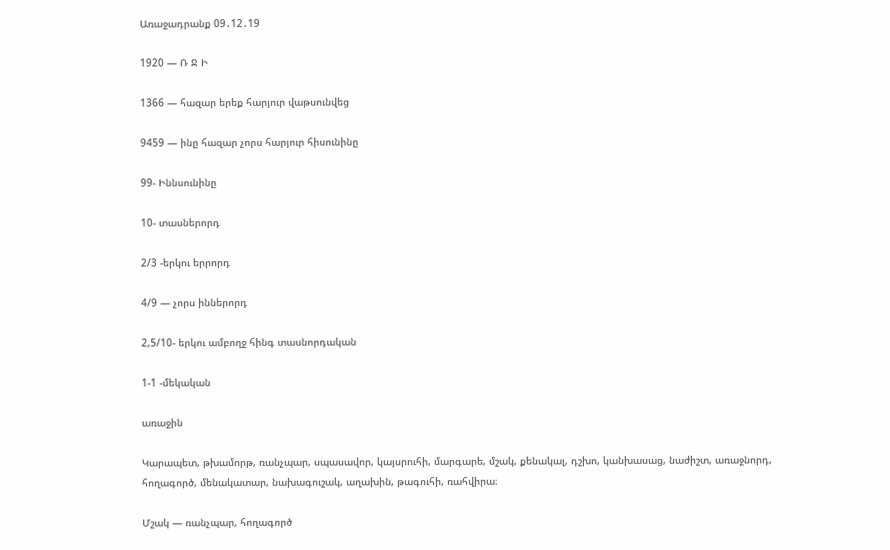Առաջադրանք 09․12․19

1920 — Ռ Ջ Ի

1366 — հազար երեք հարյուր վաթսունվեց

9459 — ինը հազար չորս հարյուր հիսունինը

99- Իննսունինը

10- տասներորդ

2/3 -երկու երրորդ

4/9 — չորս իններորդ

2,5/10- երկու ամբողջ հինգ տասնորդական

1-1 -մեկական

առաջին

Կարապետ, թխամորթ, ռանչպար, սպասավոր, կայսրուհի, մարգարե, մշակ, քենակալ, դշխո, կանխասաց, նաժիշտ, առաջնորդ, հողագործ, մենակատար, նախագուշակ, աղախին, թագուհի, ռահվիրա։

Մշակ — ռանչպար, հողագործ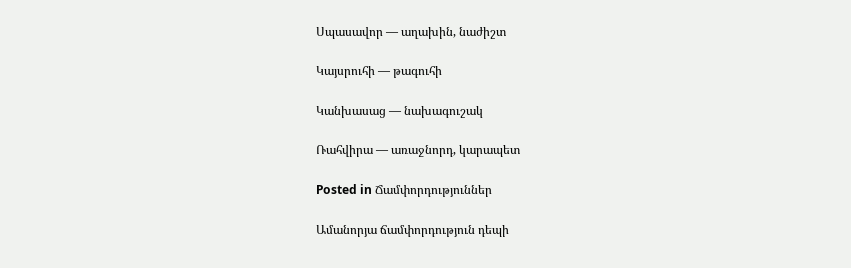Սպասավոր — աղախին, նաժիշտ

Կայսրուհի — թագուհի

Կանխասաց — նախագուշակ

Ռահվիրա — առաջնորդ, կարապետ

Posted in Ճամփորդություններ

Ամանորյա ճամփորդություն դեպի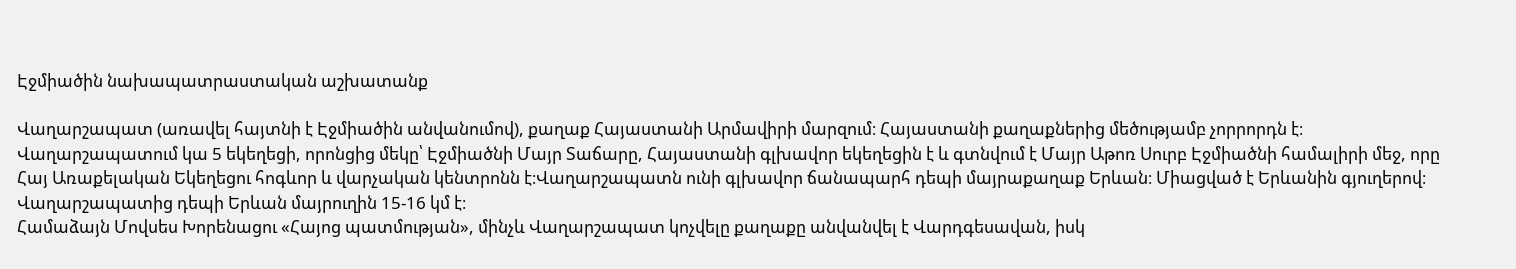Էջմիածին նախապատրաստական աշխատանք

Վաղարշապատ (առավել հայտնի է Էջմիածին անվանումով), քաղաք Հայաստանի Արմավիրի մարզում։ Հայաստանի քաղաքներից մեծությամբ չորրորդն է։ Վաղարշապատում կա 5 եկեղեցի, որոնցից մեկը՝ Էջմիածնի Մայր Տաճարը, Հայաստանի գլխավոր եկեղեցին է և գտնվում է Մայր Աթոռ Սուրբ Էջմիածնի համալիրի մեջ, որը Հայ Առաքելական Եկեղեցու հոգևոր և վարչական կենտրոնն է։Վաղարշապատն ունի գլխավոր ճանապարհ դեպի մայրաքաղաք Երևան։ Միացված է Երևանին գյուղերով։ Վաղարշապատից դեպի Երևան մայրուղին 15-16 կմ է։
Համաձայն Մովսես Խորենացու «Հայոց պատմության», մինչև Վաղարշապատ կոչվելը քաղաքը անվանվել է Վարդգեսավան, իսկ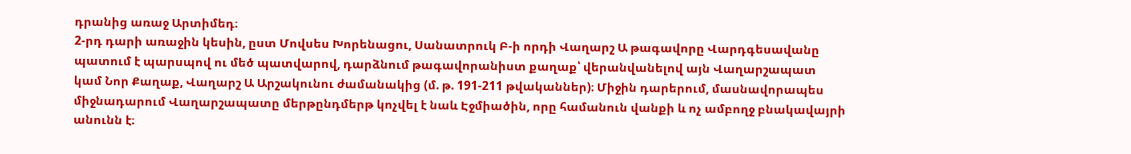դրանից առաջ Արտիմեդ։
2-րդ դարի առաջին կեսին, ըստ Մովսես Խորենացու, Սանատրուկ Բ-ի որդի Վաղարշ Ա թագավորը Վարդգեսավանը պատում է պարսպով ու մեծ պատվարով, դարձնում թագավորանիստ քաղաք՝ վերանվանելով այն Վաղարշապատ կամ Նոր Քաղաք, Վաղարշ Ա Արշակունու ժամանակից (մ. թ. 191-211 թվականներ)։ Միջին դարերում, մասնավորապես միջնադարում Վաղարշապատը մերթընդմերթ կոչվել է նաև Էջմիածին, որը համանուն վանքի և ոչ ամբողջ բնակավայրի անունն է։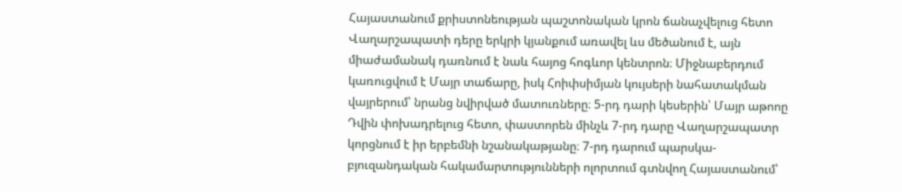Հայաստանում քրիստոնեության պաշտոնական կրոն ճանաչվելուց հետո Վաղարշապատի դերը երկրի կյանքում առավել ևս մեծանում է, այն միաժամանակ դառնում է նաև հայոց հոգևոր կենտրոն։ Միջնաբերդում կառուցվում է Մայր տաճարը, իսկ Հոիփսիմյան կույսերի նահատակման վայրերում՝ նրանց նվիրված մատուռները։ 5-րդ դարի կեսերին՝ Մայր աթոոը Դվին փոխադրելուց հետո, փաստորեն մինչև 7-րդ դարը Վաղարշապատր կորցնում է իր երբեմնի նշանակաթյանը։ 7-րդ դարում պարսկա-բյուզանդական հակամարտությունների ոլորտում գտնվող Հայաստանում՝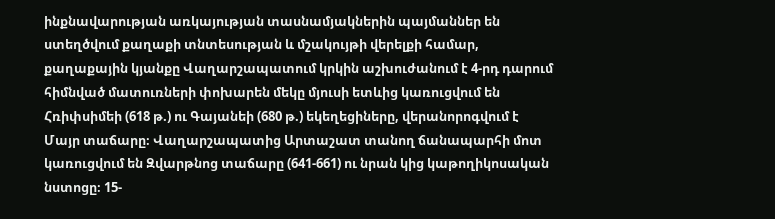ինքնավարության առկայության տասնամյակներին պայմաններ են ստեղծվում քաղաքի տնտեսության և մշակույթի վերելքի համար, քաղաքային կյանքը Վաղարշապատում կրկին աշխուժանում է 4-րդ դարում հիմնված մատուռների փոխարեն մեկը մյուսի ետևից կառուցվում են Հռիփսիմեի (618 թ.) ու Գայանեի (680 թ.) եկեղեցիները, վերանորոգվում է Մայր տաճարը։ Վաղարշապատից Արտաշատ տանող ճանապարհի մոտ կառուցվում են Զվարթնոց տաճարը (641-661) ու նրան կից կաթողիկոսական նստոցը։ 15-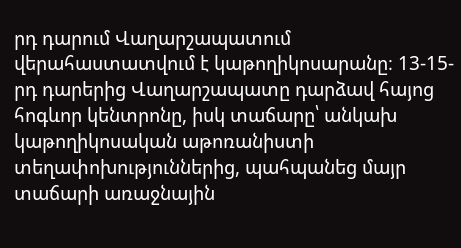րդ դարում Վաղարշապատում վերահաստատվում է կաթողիկոսարանը։ 13-15-րդ դարերից Վաղարշապատը դարձավ հայոց հոգևոր կենտրոնը, իսկ տաճարը՝ անկախ կաթողիկոսական աթոռանիստի տեղափոխություններից, պահպանեց մայր տաճարի առաջնային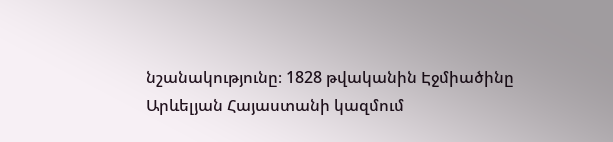նշանակությունը։ 1828 թվականին Էջմիածինը Արևելյան Հայաստանի կազմում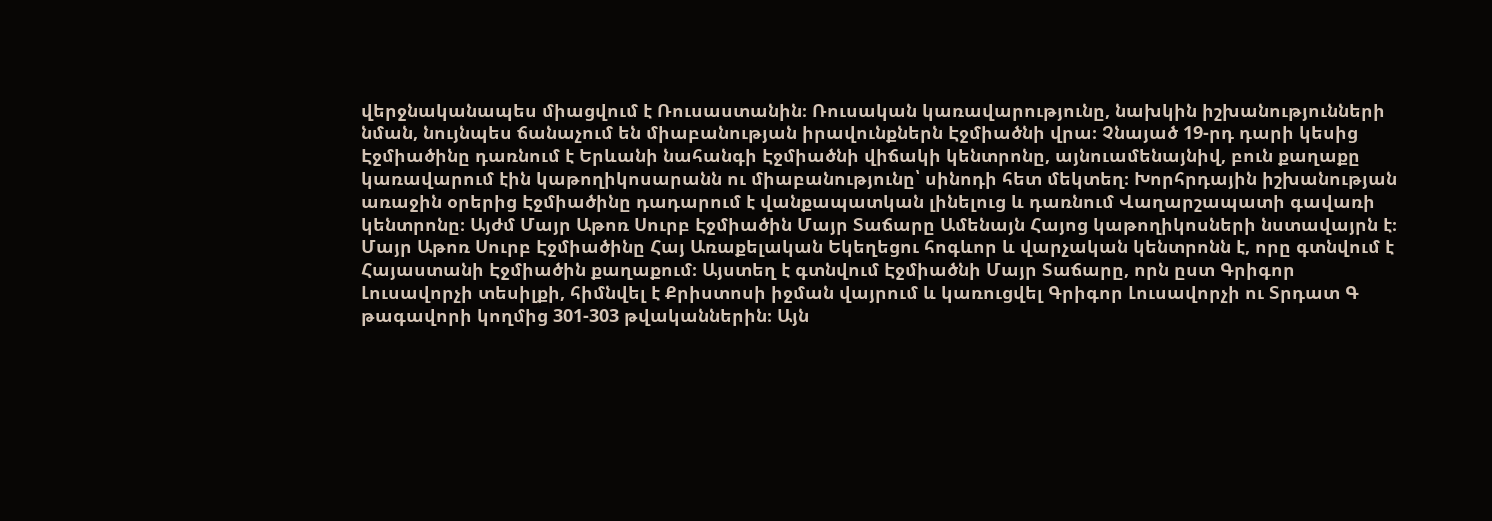վերջնականապես միացվում է Ռուսաստանին։ Ռուսական կառավարությունը, նախկին իշխանությունների նման, նույնպես ճանաչում են միաբանության իրավունքներն Էջմիածնի վրա։ Չնայած 19-րդ դարի կեսից Էջմիածինը դառնում է Երևանի նահանգի Էջմիածնի վիճակի կենտրոնը, այնուամենայնիվ, բուն քաղաքը կառավարում էին կաթողիկոսարանն ու միաբանությունը՝ սինոդի հետ մեկտեղ։ Խորհրդային իշխանության առաջին օրերից Էջմիածինը դադարում է վանքապատկան լինելուց և դառնում Վաղարշապատի գավառի կենտրոնը։ Այժմ Մայր Աթոռ Սուրբ Էջմիածին Մայր Տաճարը Ամենայն Հայոց կաթողիկոսների նստավայրն է։
Մայր Աթոռ Սուրբ Էջմիածինը Հայ Առաքելական Եկեղեցու հոգևոր և վարչական կենտրոնն է, որը գտնվում է Հայաստանի Էջմիածին քաղաքում։ Այստեղ է գտնվում Էջմիածնի Մայր Տաճարը, որն ըստ Գրիգոր Լուսավորչի տեսիլքի, հիմնվել է Քրիստոսի իջման վայրում և կառուցվել Գրիգոր Լուսավորչի ու Տրդատ Գ թագավորի կողմից 301-303 թվականներին։ Այն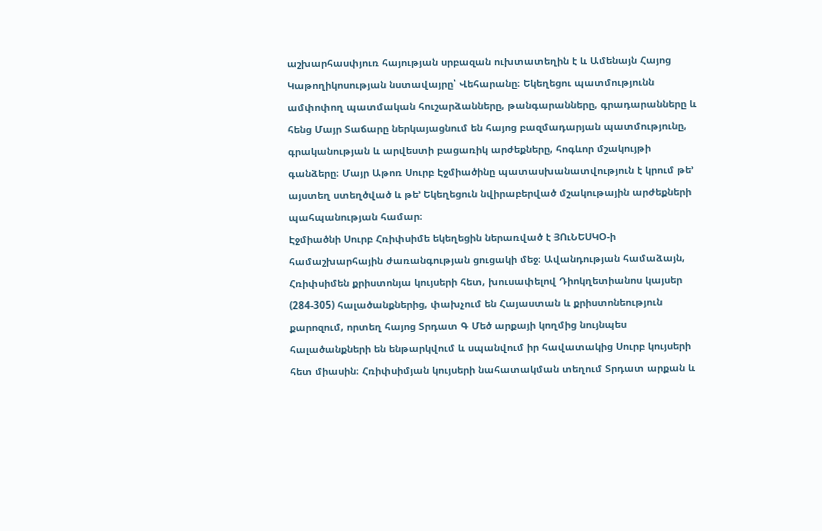աշխարհասփյուռ հայության սրբազան ուխտատեղին է և Ամենայն Հայոց Կաթողիկոսության նստավայրը՝ Վեհարանը։ Եկեղեցու պատմությունն ամփոփող պատմական հուշարձանները, թանգարանները, գրադարանները և հենց Մայր Տաճարը ներկայացնում են հայոց բազմադարյան պատմությունը, գրականության և արվեստի բացառիկ արժեքները, հոգևոր մշակույթի գանձերը։ Մայր Աթոռ Սուրբ Էջմիածինը պատասխանատվություն է կրում թե’ այստեղ ստեղծված և թե’ Եկեղեցուն նվիրաբերված մշակութային արժեքների պահպանության համար։
Էջմիածնի Սուրբ Հռիփսիմե եկեղեցին ներառված է ՅՈւՆԵՍԿՕ-ի համաշխարհային ժառանգության ցուցակի մեջ։ Ավանդության համաձայն, Հռիփսիմեն քրիստոնյա կույսերի հետ, խուսափելով Դիոկղետիանոս կայսեր (284-305) հալածանքներից, փախչում են Հայաստան և քրիստոնեություն քարոզում, որտեղ հայոց Տրդատ Գ Մեծ արքայի կողմից նույնպես հալածանքների են ենթարկվում և սպանվում իր հավատակից Սուրբ կույսերի հետ միասին։ Հռիփսիմյան կույսերի նահատակման տեղում Տրդատ արքան և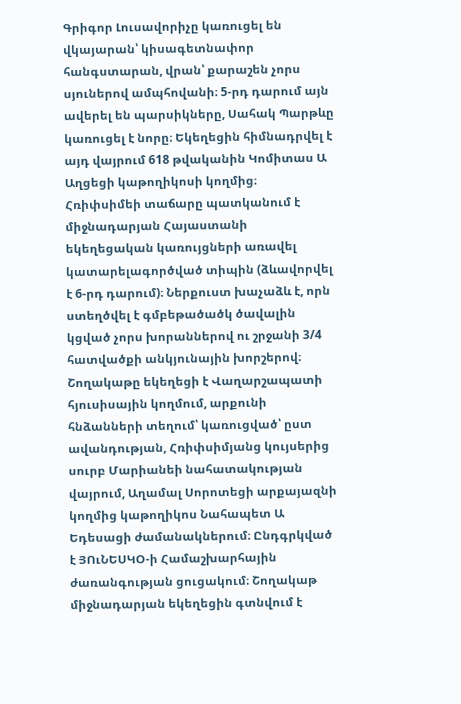Գրիգոր Լուսավորիչը կառուցել են վկայարան՝ կիսագետնափոր հանգստարան, վրան՝ քարաշեն չորս սյուներով ամպհովանի։ 5-րդ դարում այն ավերել են պարսիկները, Սահակ Պարթևը կառուցել է նորը։ Եկեղեցին հիմնադրվել է այդ վայրում 618 թվականին Կոմիտաս Ա Աղցեցի կաթողիկոսի կողմից։ Հռիփսիմեի տաճարը պատկանում է միջնադարյան Հայաստանի եկեղեցական կառույցների առավել կատարելագործված տիպին (ձևավորվել է 6-րդ դարում)։ Ներքուստ խաչաձև է, որն ստեղծվել է գմբեթածածկ ծավալին կցված չորս խորաններով ու շրջանի 3/4 հատվածքի անկյունային խորշերով։
Շողակաթը եկեղեցի է Վաղարշապատի հյուսիսային կողմում, արքունի հնձանների տեղում՝ կառուցված՝ ըստ ավանդության, Հռիփսիմյանց կույսերից սուրբ Մարիանեի նահատակության վայրում, Աղամալ Սորոտեցի արքայազնի կողմից կաթողիկոս Նահապետ Ա Եդեսացի ժամանակներում։ Ընդգրկված է ՅՈւՆԵՍԿՕ-ի Համաշխարհային ժառանգության ցուցակում։ Շողակաթ միջնադարյան եկեղեցին գտնվում է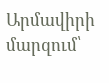Արմավիրի մարզում՝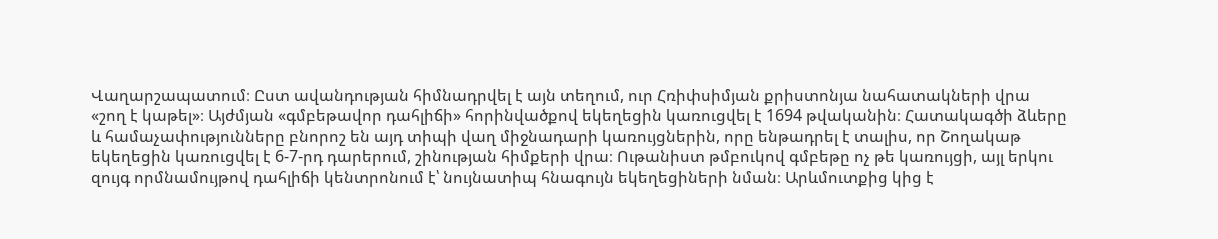Վաղարշապատում։ Ըստ ավանդության հիմնադրվել է այն տեղում, ուր Հռիփսիմյան քրիստոնյա նահատակների վրա «շող է կաթել»։ Այժմյան «գմբեթավոր դահլիճի» հորինվածքով եկեղեցին կառուցվել է 1694 թվականին։ Հատակագծի ձևերը և համաչափությունները բնորոշ են այդ տիպի վաղ միջնադարի կառույցներին, որը ենթադրել է տալիս, որ Շողակաթ եկեղեցին կառուցվել է 6-7-րդ դարերում, շինության հիմքերի վրա։ Ութանիստ թմբուկով գմբեթը ոչ թե կառույցի, այլ երկու զույգ որմնամույթով դահլիճի կենտրոնում է՝ նույնատիպ հնագույն եկեղեցիների նման։ Արևմուտքից կից է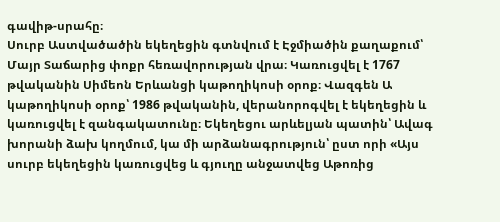գավիթ-սրահը։
Սուրբ Աստվածածին եկեղեցին գտնվում է Էջմիածին քաղաքում՝ Մայր Տաճարից փոքր հեռավորության վրա։ Կառուցվել է 1767 թվականին Սիմեոն Երևանցի կաթողիկոսի օրոք։ Վազգեն Ա կաթողիկոսի օրոք՝ 1986 թվականին, վերանորոգվել է եկեղեցին և կառուցվել է զանգակատունը։ Եկեղեցու արևելյան պատին՝ Ավագ խորանի ձախ կողմում, կա մի արձանագրություն՝ ըստ որի «Այս սուրբ եկեղեցին կառուցվեց և գյուղը անջատվեց Աթոռից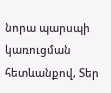նորա պարսպի կառուցման հետևանքով, Տեր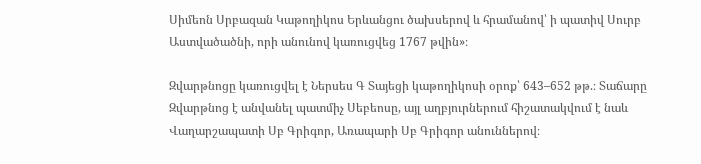Սիմեոն Սրբազան Կաթողիկոս Երևանցու ծախսերով և հրամանով՝ ի պատիվ Սուրբ Աստվածածնի, որի անունով կառուցվեց 1767 թվին»։

Զվարթնոցը կառուցվել է Ներսես Գ Տայեցի կաթողիկոսի օրոք՝ 643–652 թթ.։ Տաճարը Զվարթնոց է անվանել պատմիչ Սեբեոսը, այլ աղբյուրներում հիշատակվում է նաև Վաղարշապատի Սբ Գրիգոր, Առապարի Սբ Գրիգոր անուններով։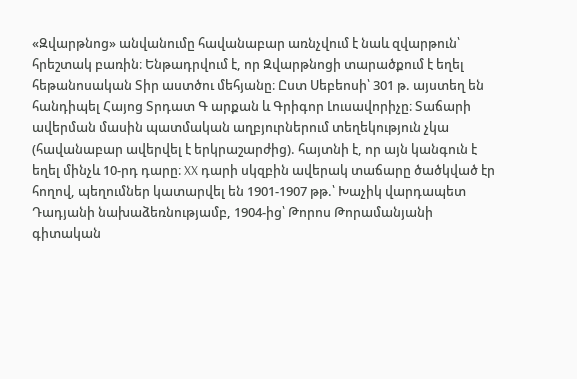«Զվարթնոց» անվանումը հավանաբար առնչվում է նաև զվարթուն՝ հրեշտակ բառին։ Ենթադրվում է, որ Զվարթնոցի տարածքում է եղել հեթանոսական Տիր աստծու մեհյանը։ Ըստ Սեբեոսի՝ 301 թ. այստեղ են հանդիպել Հայոց Տրդատ Գ արքան և Գրիգոր Լուսավորիչը։ Տաճարի ավերման մասին պատմական աղբյուրներում տեղեկություն չկա (հավանաբար ավերվել է երկրաշարժից). հայտնի է, որ այն կանգուն է եղել մինչև 10-րդ դարը։ XX դարի սկզբին ավերակ տաճարը ծածկված էր հողով, պեղումներ կատարվել են 1901-1907 թթ.՝ Խաչիկ վարդապետ Դադյանի նախաձեռնությամբ, 1904-ից՝ Թորոս Թորամանյանի գիտական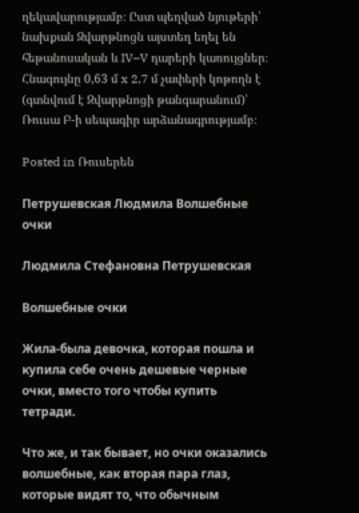ղեկավարությամբ։ Ըստ պեղված նյութերի՝ նախքան Զվարթնոցն այստեղ եղել են հեթանոսական և IV–V դարերի կառույցներ։ Հնագույնը 0,63 մ x 2,7 մ չափերի կոթողն է (գտնվում է Զվարթնոցի թանգարանում)՝ Ռուսա Բ-ի սեպագիր արձանագրությամբ։

Posted in Ռուսերեն

Петрушевская Людмила Волшебные очки

Людмила Стефановна Петрушевская

Волшебные очки

Жила-была девочка, которая пошла и купила себе очень дешевые черные очки, вместо того чтобы купить тетради.

Что же, и так бывает, но очки оказались волшебные, как вторая пара глаз, которые видят то, что обычным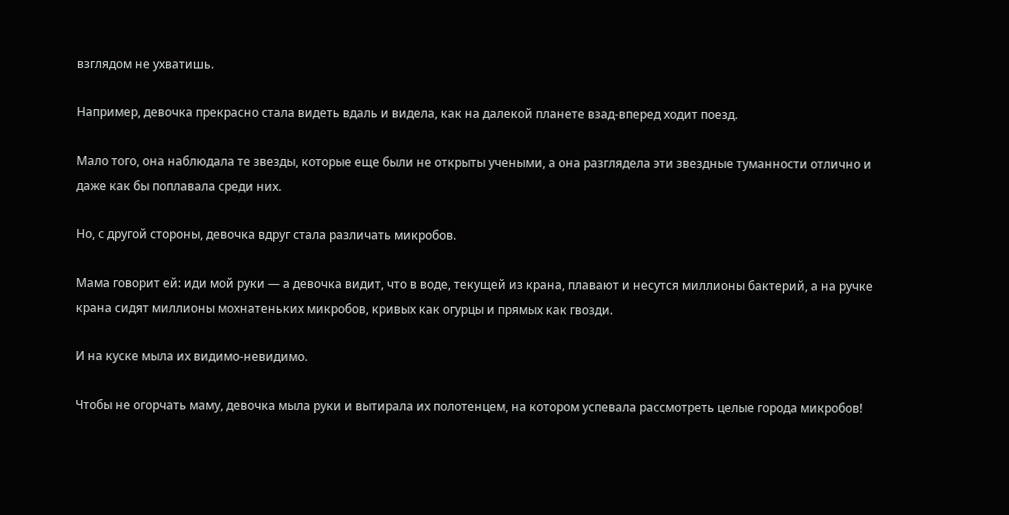взглядом не ухватишь.

Например, девочка прекрасно стала видеть вдаль и видела, как на далекой планете взад-вперед ходит поезд.

Мало того, она наблюдала те звезды, которые еще были не открыты учеными, а она разглядела эти звездные туманности отлично и даже как бы поплавала среди них.

Но, с другой стороны, девочка вдруг стала различать микробов.

Мама говорит ей: иди мой руки — а девочка видит, что в воде, текущей из крана, плавают и несутся миллионы бактерий, а на ручке крана сидят миллионы мохнатеньких микробов, кривых как огурцы и прямых как гвозди.

И на куске мыла их видимо-невидимо.

Чтобы не огорчать маму, девочка мыла руки и вытирала их полотенцем, на котором успевала рассмотреть целые города микробов!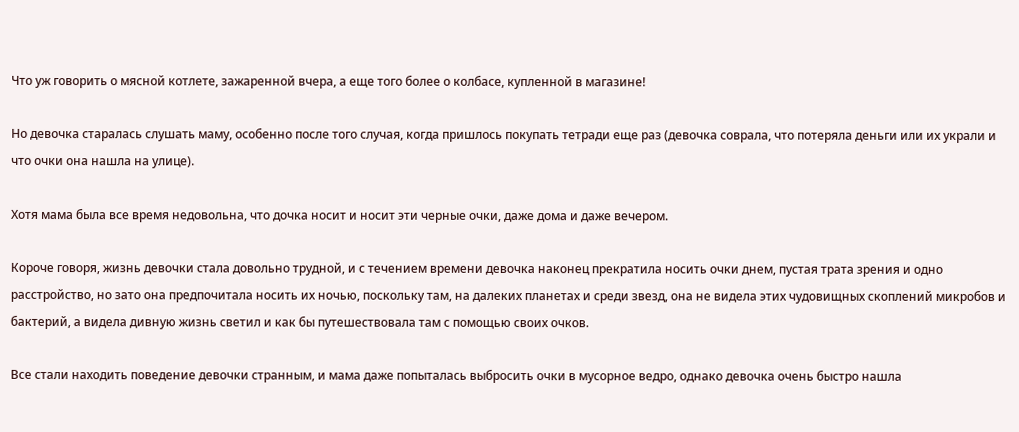Что уж говорить о мясной котлете, зажаренной вчера, а еще того более о колбасе, купленной в магазине!

Но девочка старалась слушать маму, особенно после того случая, когда пришлось покупать тетради еще раз (девочка соврала, что потеряла деньги или их украли и что очки она нашла на улице).

Хотя мама была все время недовольна, что дочка носит и носит эти черные очки, даже дома и даже вечером.

Короче говоря, жизнь девочки стала довольно трудной, и с течением времени девочка наконец прекратила носить очки днем, пустая трата зрения и одно расстройство, но зато она предпочитала носить их ночью, поскольку там, на далеких планетах и среди звезд, она не видела этих чудовищных скоплений микробов и бактерий, а видела дивную жизнь светил и как бы путешествовала там с помощью своих очков.

Все стали находить поведение девочки странным, и мама даже попыталась выбросить очки в мусорное ведро, однако девочка очень быстро нашла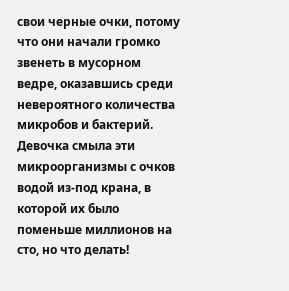свои черные очки, потому что они начали громко звенеть в мусорном ведре, оказавшись среди невероятного количества микробов и бактерий. Девочка смыла эти микроорганизмы с очков водой из-под крана, в которой их было поменьше миллионов на сто, но что делать!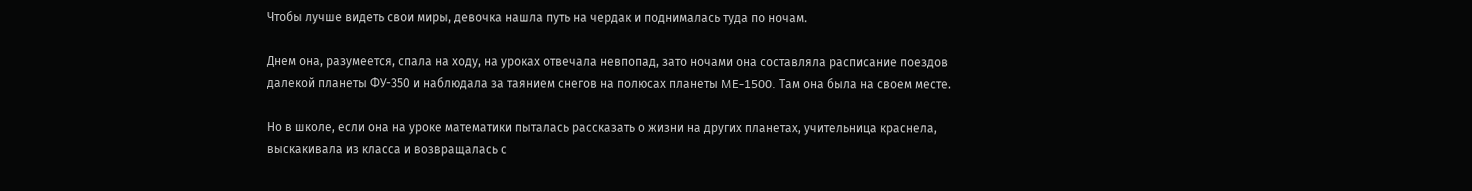Чтобы лучше видеть свои миры, девочка нашла путь на чердак и поднималась туда по ночам.

Днем она, разумеется, спала на ходу, на уроках отвечала невпопад, зато ночами она составляла расписание поездов далекой планеты ФУ-350 и наблюдала за таянием снегов на полюсах планеты ME-1500. Там она была на своем месте.

Но в школе, если она на уроке математики пыталась рассказать о жизни на других планетах, учительница краснела, выскакивала из класса и возвращалась с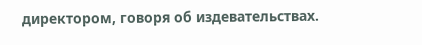директором, говоря об издевательствах.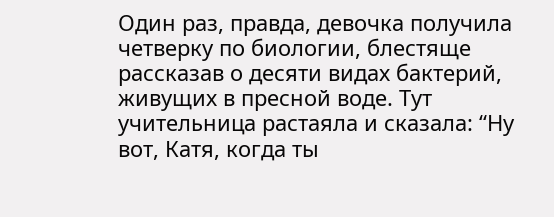Один раз, правда, девочка получила четверку по биологии, блестяще рассказав о десяти видах бактерий, живущих в пресной воде. Тут учительница растаяла и сказала: “Ну вот, Катя, когда ты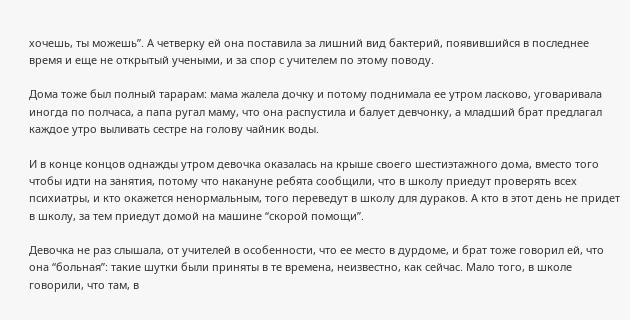хочешь, ты можешь”. А четверку ей она поставила за лишний вид бактерий, появившийся в последнее время и еще не открытый учеными, и за спор с учителем по этому поводу.

Дома тоже был полный тарарам: мама жалела дочку и потому поднимала ее утром ласково, уговаривала иногда по полчаса, а папа ругал маму, что она распустила и балует девчонку, а младший брат предлагал каждое утро выливать сестре на голову чайник воды.

И в конце концов однажды утром девочка оказалась на крыше своего шестиэтажного дома, вместо того чтобы идти на занятия, потому что накануне ребята сообщили, что в школу приедут проверять всех психиатры, и кто окажется ненормальным, того переведут в школу для дураков. А кто в этот день не придет в школу, за тем приедут домой на машине “скорой помощи”.

Девочка не раз слышала, от учителей в особенности, что ее место в дурдоме, и брат тоже говорил ей, что она “больная”: такие шутки были приняты в те времена, неизвестно, как сейчас. Мало того, в школе говорили, что там, в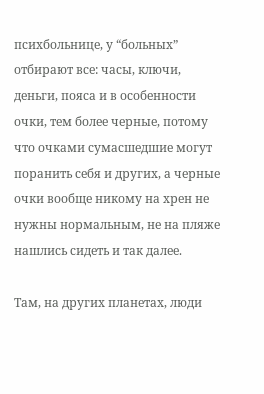психбольнице, у “больных” отбирают все: часы, ключи, деньги, пояса и в особенности очки, тем более черные, потому что очками сумасшедшие могут поранить себя и других, а черные очки вообще никому на хрен не нужны нормальным, не на пляже нашлись сидеть и так далее.

Там, на других планетах, люди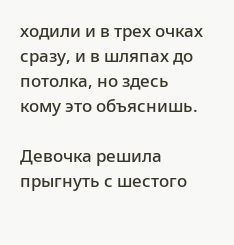ходили и в трех очках сразу, и в шляпах до потолка, но здесь кому это объяснишь.

Девочка решила прыгнуть с шестого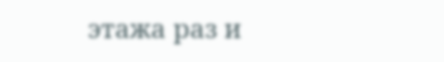этажа раз и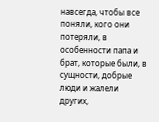навсегда, чтобы все поняли, кого они потеряли, в особенности папа и брат, которые были, в сущности, добрые люди и жалели других,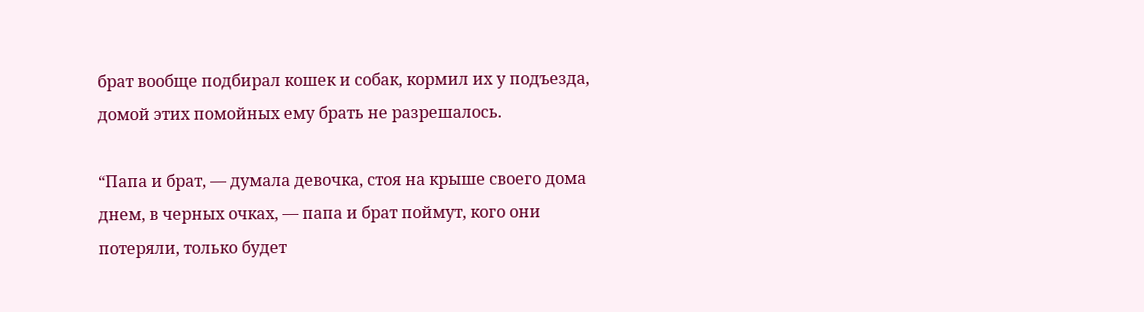брат вообще подбирал кошек и собак, кормил их у подъезда, домой этих помойных ему брать не разрешалось.

“Папа и брат, — думала девочка, стоя на крыше своего дома днем, в черных очках, — папа и брат поймут, кого они потеряли, только будет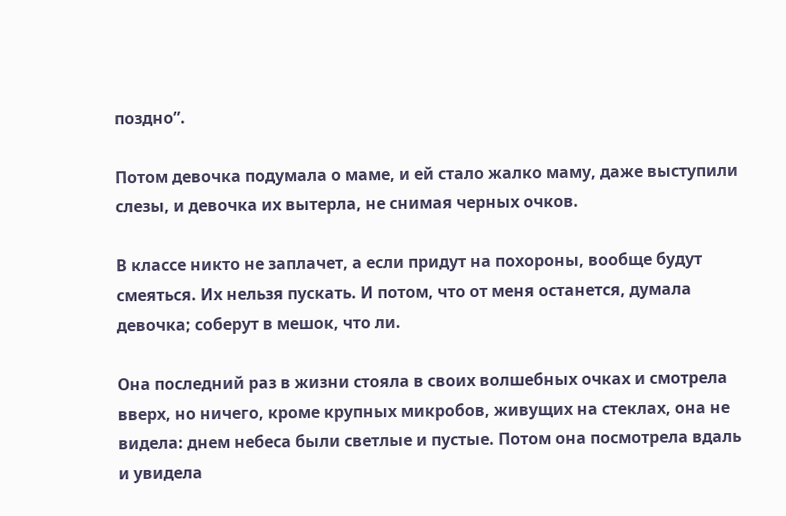поздно”.

Потом девочка подумала о маме, и ей стало жалко маму, даже выступили слезы, и девочка их вытерла, не снимая черных очков.

В классе никто не заплачет, а если придут на похороны, вообще будут смеяться. Их нельзя пускать. И потом, что от меня останется, думала девочка; соберут в мешок, что ли.

Она последний раз в жизни стояла в своих волшебных очках и смотрела вверх, но ничего, кроме крупных микробов, живущих на стеклах, она не видела: днем небеса были светлые и пустые. Потом она посмотрела вдаль и увидела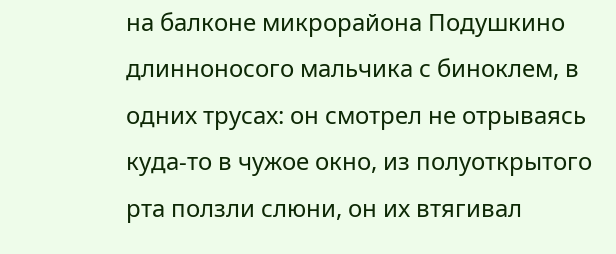на балконе микрорайона Подушкино длинноносого мальчика с биноклем, в одних трусах: он смотрел не отрываясь куда-то в чужое окно, из полуоткрытого рта ползли слюни, он их втягивал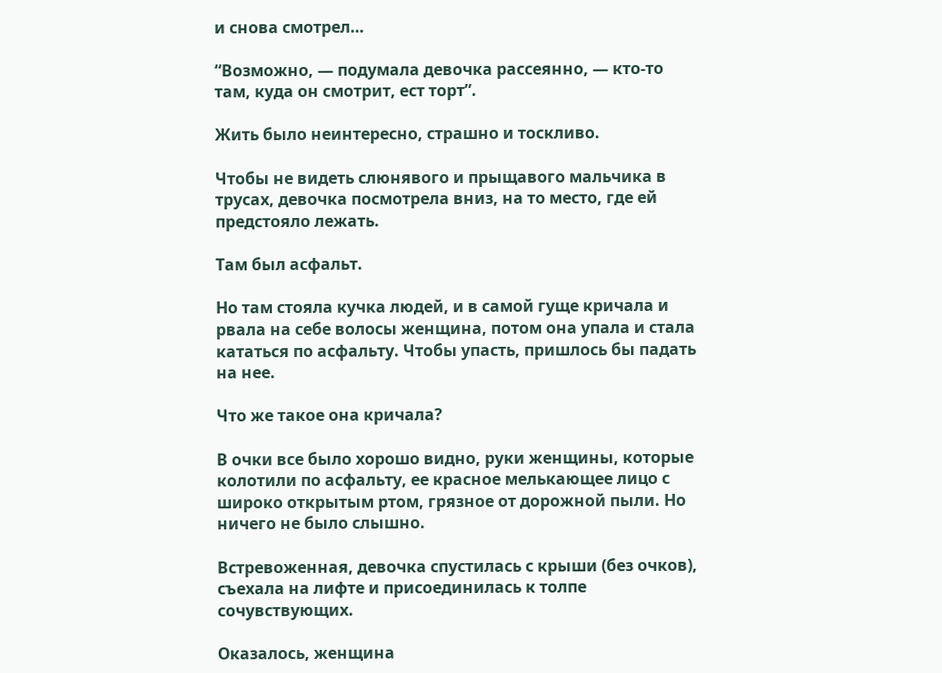и снова смотрел…

“Возможно, — подумала девочка рассеянно, — кто-то там, куда он смотрит, ест торт”.

Жить было неинтересно, страшно и тоскливо.

Чтобы не видеть слюнявого и прыщавого мальчика в трусах, девочка посмотрела вниз, на то место, где ей предстояло лежать.

Там был асфальт.

Но там стояла кучка людей, и в самой гуще кричала и рвала на себе волосы женщина, потом она упала и стала кататься по асфальту. Чтобы упасть, пришлось бы падать на нее.

Что же такое она кричала?

В очки все было хорошо видно, руки женщины, которые колотили по асфальту, ее красное мелькающее лицо с широко открытым ртом, грязное от дорожной пыли. Но ничего не было слышно.

Встревоженная, девочка спустилась с крыши (без очков), съехала на лифте и присоединилась к толпе сочувствующих.

Оказалось, женщина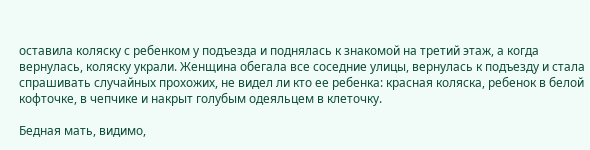оставила коляску с ребенком у подъезда и поднялась к знакомой на третий этаж, а когда вернулась, коляску украли. Женщина обегала все соседние улицы, вернулась к подъезду и стала спрашивать случайных прохожих, не видел ли кто ее ребенка: красная коляска, ребенок в белой кофточке, в чепчике и накрыт голубым одеяльцем в клеточку.

Бедная мать, видимо,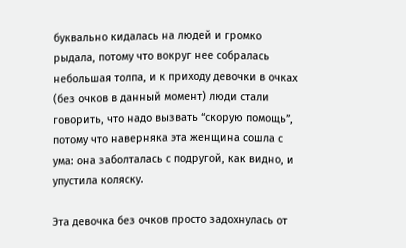буквально кидалась на людей и громко рыдала, потому что вокруг нее собралась небольшая толпа, и к приходу девочки в очках (без очков в данный момент) люди стали говорить, что надо вызвать “скорую помощь”, потому что наверняка эта женщина сошла с ума: она заболталась с подругой, как видно, и упустила коляску.

Эта девочка без очков просто задохнулась от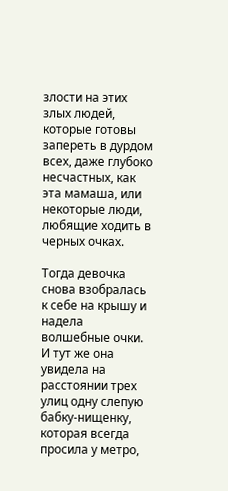злости на этих злых людей, которые готовы запереть в дурдом всех, даже глубоко несчастных, как эта мамаша, или некоторые люди, любящие ходить в черных очках.

Тогда девочка снова взобралась к себе на крышу и надела волшебные очки. И тут же она увидела на расстоянии трех улиц одну слепую бабку-нищенку, которая всегда просила у метро,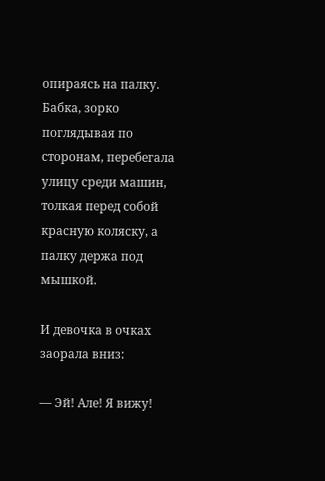опираясь на палку. Бабка, зорко поглядывая по сторонам, перебегала улицу среди машин, толкая перед собой красную коляску, а палку держа под мышкой.

И девочка в очках заорала вниз:

— Эй! Але! Я вижу!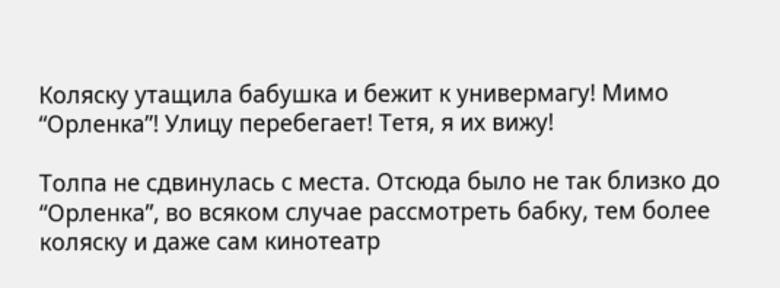Коляску утащила бабушка и бежит к универмагу! Мимо “Орленка”! Улицу перебегает! Тетя, я их вижу!

Толпа не сдвинулась с места. Отсюда было не так близко до “Орленка”, во всяком случае рассмотреть бабку, тем более коляску и даже сам кинотеатр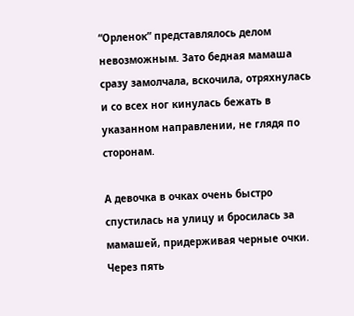“Орленок” представлялось делом невозможным. Зато бедная мамаша сразу замолчала, вскочила, отряхнулась и со всех ног кинулась бежать в указанном направлении, не глядя по сторонам.

А девочка в очках очень быстро спустилась на улицу и бросилась за мамашей, придерживая черные очки. Через пять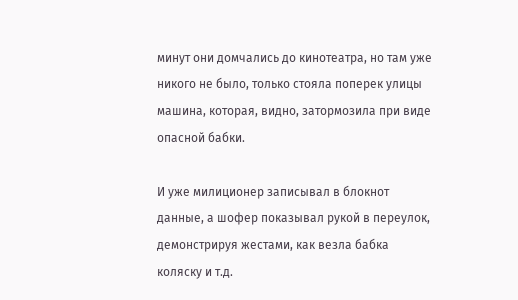минут они домчались до кинотеатра, но там уже никого не было, только стояла поперек улицы машина, которая, видно, затормозила при виде опасной бабки.

И уже милиционер записывал в блокнот данные, а шофер показывал рукой в переулок, демонстрируя жестами, как везла бабка коляску и т.д.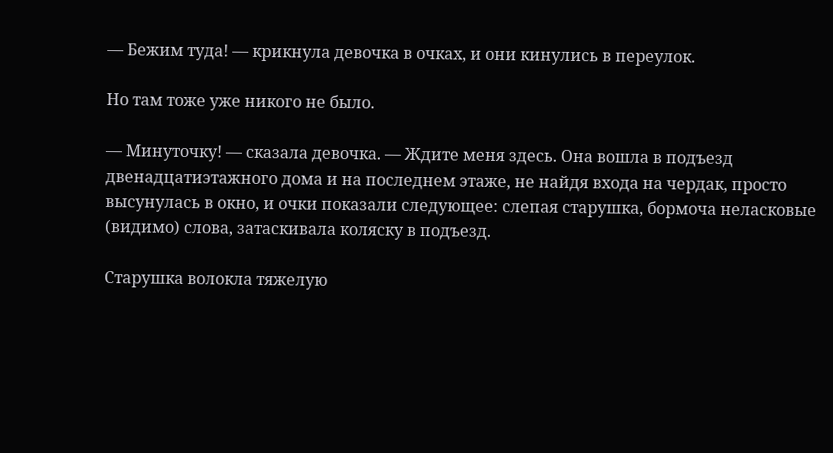— Бежим туда! — крикнула девочка в очках, и они кинулись в переулок.

Но там тоже уже никого не было.

— Минуточку! — сказала девочка. — Ждите меня здесь. Она вошла в подъезд двенадцатиэтажного дома и на последнем этаже, не найдя входа на чердак, просто высунулась в окно, и очки показали следующее: слепая старушка, бормоча неласковые (видимо) слова, затаскивала коляску в подъезд.

Старушка волокла тяжелую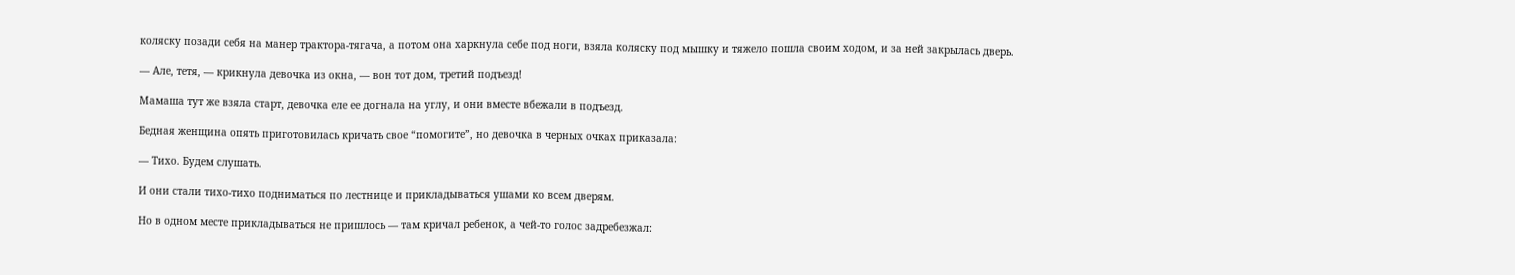коляску позади себя на манер трактора-тягача, а потом она харкнула себе под ноги, взяла коляску под мышку и тяжело пошла своим ходом, и за ней закрылась дверь.

— Але, тетя, — крикнула девочка из окна, — вон тот дом, третий подъезд!

Мамаша тут же взяла старт, девочка еле ее догнала на углу, и они вместе вбежали в подъезд.

Бедная женщина опять приготовилась кричать свое “помогите”, но девочка в черных очках приказала:

— Тихо. Будем слушать.

И они стали тихо-тихо подниматься по лестнице и прикладываться ушами ко всем дверям.

Но в одном месте прикладываться не пришлось — там кричал ребенок, а чей-то голос задребезжал: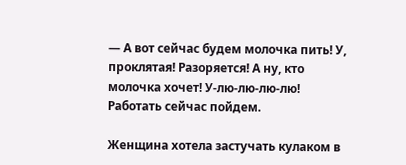— А вот сейчас будем молочка пить! У, проклятая! Разоряется! А ну, кто молочка хочет! У-лю-лю-лю-лю! Работать сейчас пойдем.

Женщина хотела застучать кулаком в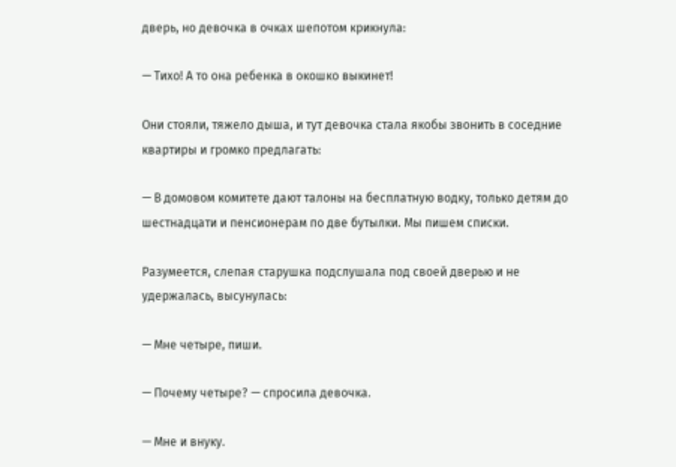дверь, но девочка в очках шепотом крикнула:

— Тихо! А то она ребенка в окошко выкинет!

Они стояли, тяжело дыша, и тут девочка стала якобы звонить в соседние квартиры и громко предлагать:

— В домовом комитете дают талоны на бесплатную водку, только детям до шестнадцати и пенсионерам по две бутылки. Мы пишем списки.

Разумеется, слепая старушка подслушала под своей дверью и не удержалась, высунулась:

— Мне четыре, пиши.

— Почему четыре? — спросила девочка.

— Мне и внуку.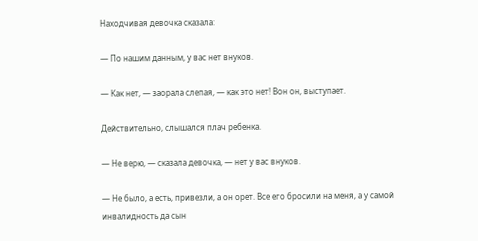Находчивая девочка сказала:

— По нашим данным, у вас нет внуков.

— Как нет, — заорала слепая, — как это нет! Вон он, выступает.

Действительно, слышался плач ребенка.

— Не верю, — сказала девочка, — нет у вас внуков.

— Не было, а есть, привезли, а он орет. Все его бросили на меня, а у самой инвалидность да сын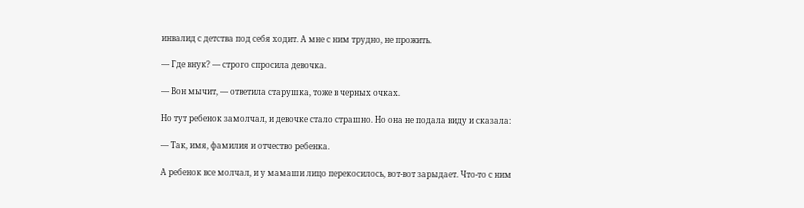инвалид с детства под себя ходит. А мне с ним трудно, не прожить.

— Где внук? — строго спросила девочка.

— Вон мычит, — ответила старушка, тоже в черных очках.

Но тут ребенок замолчал, и девочке стало страшно. Но она не подала виду и сказала:

— Так, имя, фамилия и отчество ребенка.

А ребенок все молчал, и у мамаши лицо перекосилось, вот-вот зарыдает. Что-то с ним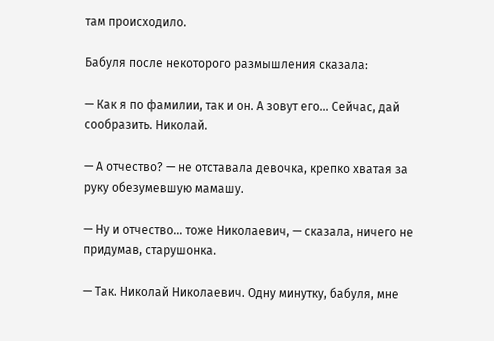там происходило.

Бабуля после некоторого размышления сказала:

— Как я по фамилии, так и он. А зовут его… Сейчас, дай сообразить. Николай.

— А отчество? — не отставала девочка, крепко хватая за руку обезумевшую мамашу.

— Ну и отчество… тоже Николаевич, — сказала, ничего не придумав, старушонка.

— Так. Николай Николаевич. Одну минутку, бабуля, мне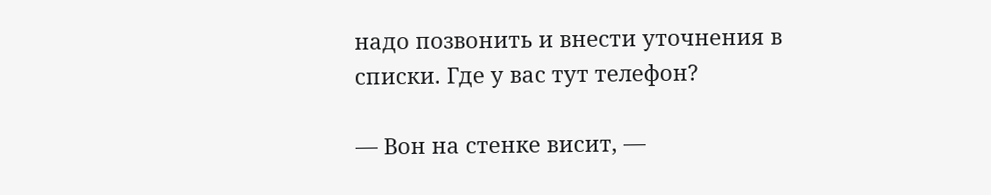надо позвонить и внести уточнения в списки. Где у вас тут телефон?

— Вон на стенке висит, —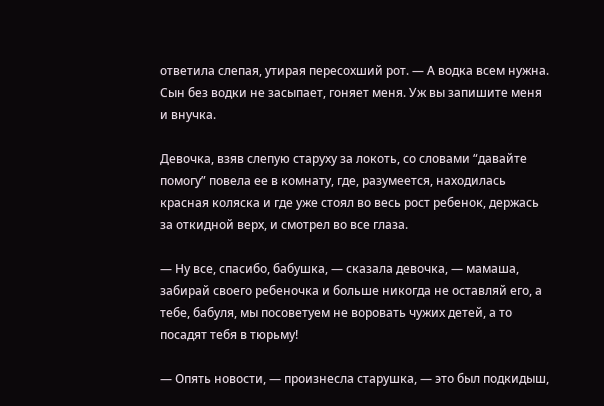ответила слепая, утирая пересохший рот. — А водка всем нужна. Сын без водки не засыпает, гоняет меня. Уж вы запишите меня и внучка.

Девочка, взяв слепую старуху за локоть, со словами “давайте помогу” повела ее в комнату, где, разумеется, находилась красная коляска и где уже стоял во весь рост ребенок, держась за откидной верх, и смотрел во все глаза.

— Ну все, спасибо, бабушка, — сказала девочка, — мамаша, забирай своего ребеночка и больше никогда не оставляй его, а тебе, бабуля, мы посоветуем не воровать чужих детей, а то посадят тебя в тюрьму!

— Опять новости, — произнесла старушка, — это был подкидыш,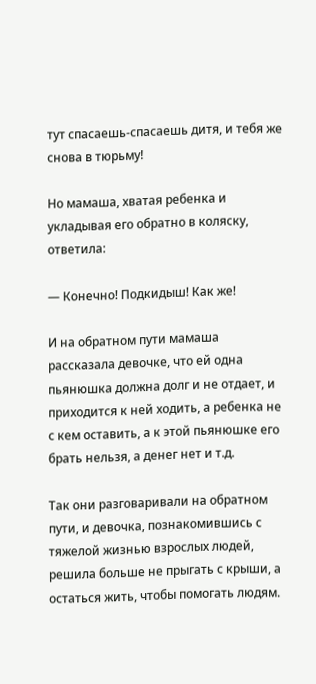тут спасаешь-спасаешь дитя, и тебя же снова в тюрьму!

Но мамаша, хватая ребенка и укладывая его обратно в коляску, ответила:

— Конечно! Подкидыш! Как же!

И на обратном пути мамаша рассказала девочке, что ей одна пьянюшка должна долг и не отдает, и приходится к ней ходить, а ребенка не с кем оставить, а к этой пьянюшке его брать нельзя, а денег нет и т.д.

Так они разговаривали на обратном пути, и девочка, познакомившись с тяжелой жизнью взрослых людей, решила больше не прыгать с крыши, а остаться жить, чтобы помогать людям.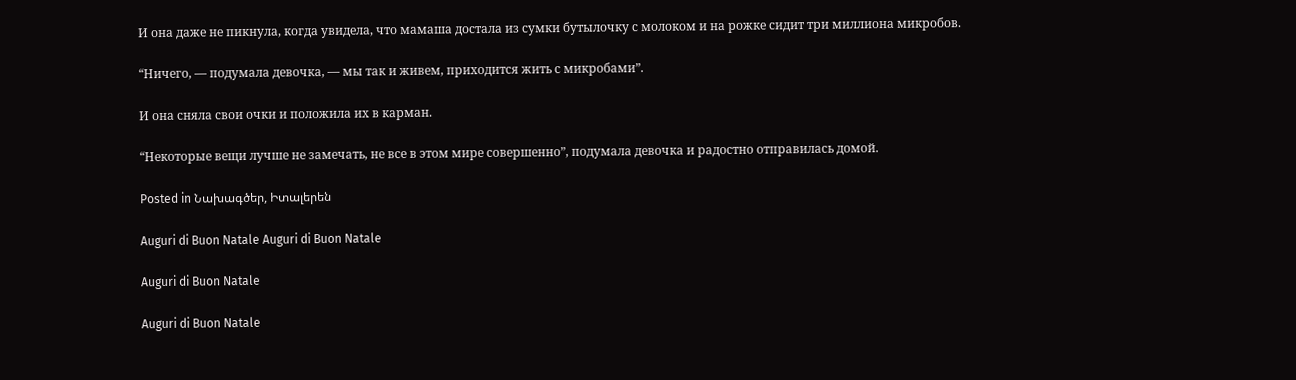И она даже не пикнула, когда увидела, что мамаша достала из сумки бутылочку с молоком и на рожке сидит три миллиона микробов.

“Ничего, — подумала девочка, — мы так и живем, приходится жить с микробами”.

И она сняла свои очки и положила их в карман.

“Некоторые вещи лучше не замечать, не все в этом мире совершенно”, подумала девочка и радостно отправилась домой.

Posted in Նախագծեր, Իտալերեն

Auguri di Buon Natale Auguri di Buon Natale

Auguri di Buon Natale

Auguri di Buon Natale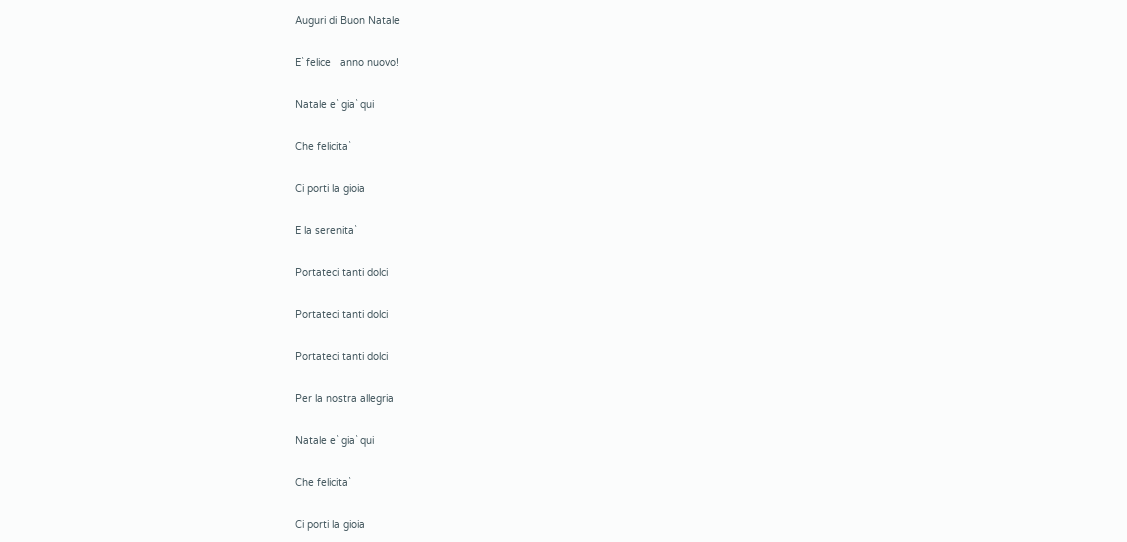Auguri di Buon Natale

E` felice   anno nuovo!

Natale e` gia` qui

Che felicita`

Ci porti la gioia

E la serenita`

Portateci tanti dolci

Portateci tanti dolci

Portateci tanti dolci

Per la nostra allegria

Natale e` gia` qui

Che felicita`

Ci porti la gioia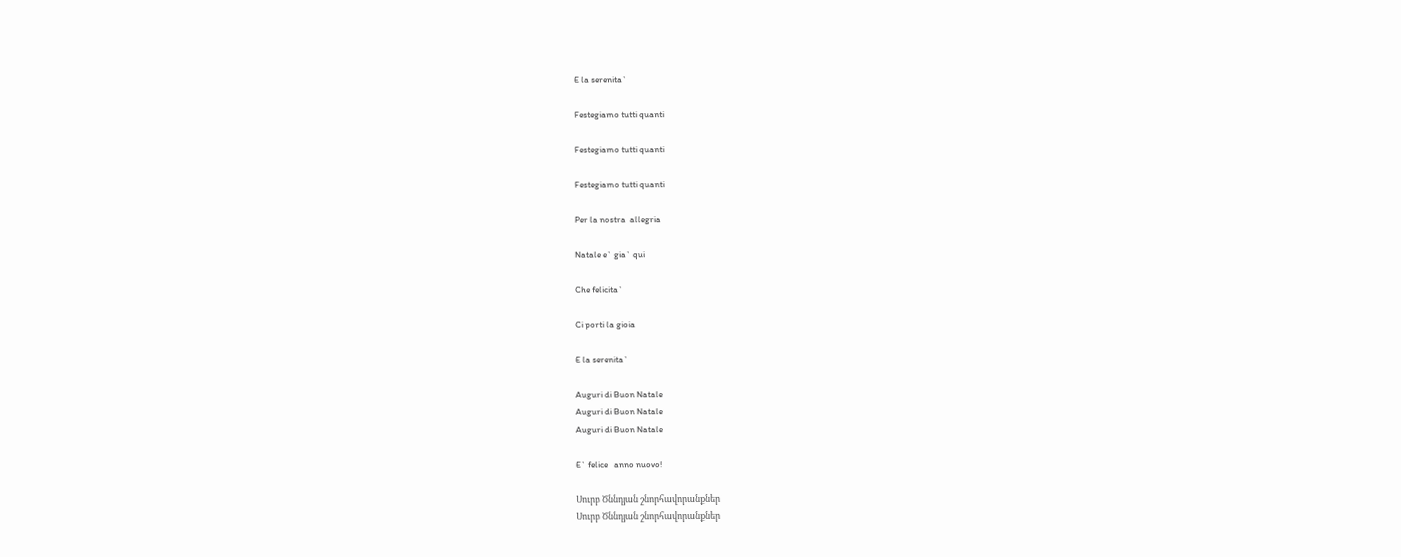E la serenita`

Festegiamo tutti quanti

Festegiamo tutti quanti

Festegiamo tutti quanti

Per la nostra  allegria

Natale e` gia` qui

Che felicita`

Ci porti la gioia

E la serenita`

Auguri di Buon Natale
Auguri di Buon Natale
Auguri di Buon Natale

E` felice   anno nuovo!

Սուրբ Ծննդյան շնորհավորանքներ
Սուրբ Ծննդյան շնորհավորանքներ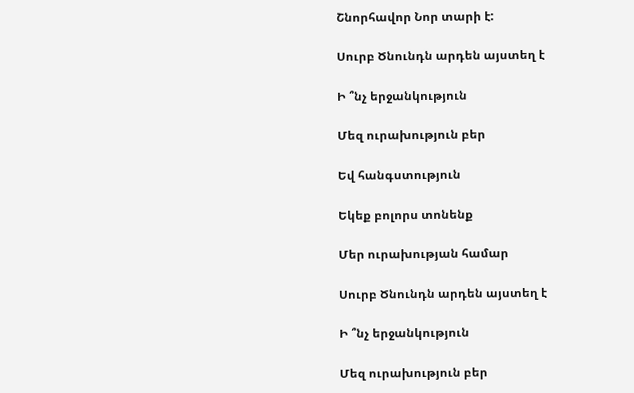Շնորհավոր Նոր տարի է:

Սուրբ Ծնունդն արդեն այստեղ է

Ի ՞նչ երջանկություն

Մեզ ուրախություն բեր

Եվ հանգստություն

Եկեք բոլորս տոնենք

Մեր ուրախության համար

Սուրբ Ծնունդն արդեն այստեղ է

Ի ՞նչ երջանկություն

Մեզ ուրախություն բեր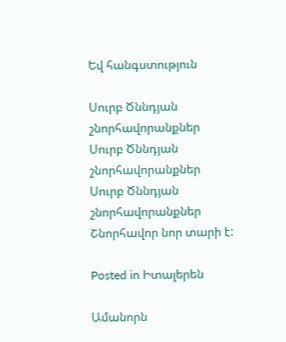Եվ հանգստություն

Սուրբ Ծննդյան շնորհավորանքներ
Սուրբ Ծննդյան շնորհավորանքներ
Սուրբ Ծննդյան շնորհավորանքներ
Շնորհավոր նոր տարի է:

Posted in Իտալերեն

Ամանորն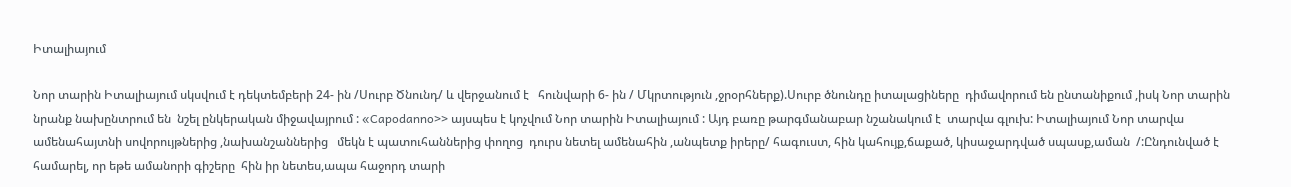Իտալիայում

Նոր տարին Իտալիայում սկսվում է դեկտեմբերի 24- ին /Սուրբ Ծնունդ/ և վերջանում է   հունվարի 6- ին / Մկրտություն ,ջրօրհներք).Սուրբ ծնունդը իտալացիները  դիմավորում են ընտանիքում ,իսկ Նոր տարին նրանք նախընտրում են  նշել ընկերական միջավայրում : «Capodanno>> այսպես է կոչվում Նոր տարին Իտալիայում : Այդ բառը թարգմանաբար նշանակում է  տարվա գլուխ: Իտալիայում Նոր տարվա  ամենահայտնի սովորույթներից ,նախանշաններից   մեկն է պատուհաններից փողոց  դուրս նետել ամենահին ,անպետք իրերը/ հագուստ, հին կահույք,ճաքած, կիսաջարդված սպասք,աման  /:Ընդունված է համարել, որ եթե ամանորի գիշերը  հին իր նետես,ապա հաջորդ տարի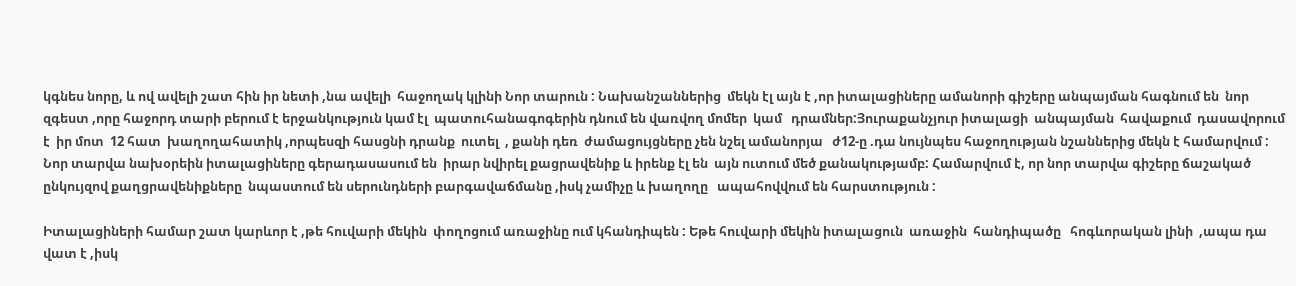կգնես նորը, և ով ավելի շատ հին իր նետի ,նա ավելի  հաջողակ կլինի Նոր տարուն : Նախանշաններից  մեկն էլ այն է ,որ իտալացիները ամանորի գիշերը անպայման հագնում են  նոր զգեստ ,որը հաջորդ տարի բերում է երջանկություն կամ էլ  պատուհանագոգերին դնում են վառվող մոմեր  կամ   դրամներ:Յուրաքանչյուր իտալացի  անպայման  հավաքում  դասավորում  է  իր մոտ  12 հատ  խաղողահատիկ ,որպեսզի հասցնի դրանք  ուտել  , քանի դեռ  ժամացույցները չեն նշել ամանորյա   ժ12-ը .դա նույնպես հաջողության նշաններից մեկն է համարվում : Նոր տարվա նախօրեին իտալացիները գերադասասում են  իրար նվիրել քացրավենիք և իրենք էլ են  այն ուտում մեծ քանակությամբ: Համարվում է, որ նոր տարվա գիշերը ճաշակած ընկույզով քաղցրավենիքները  նպաստում են սերունդների բարգավաճմանը ,իսկ չամիչը և խաղողը   ապահովվում են հարստություն :

Իտալացիների համար շատ կարևոր է ,թե հուվարի մեկին  փողոցում առաջինը ում կհանդիպեն : Եթե հուվարի մեկին իտալացուն  առաջին  հանդիպածը   հոգևորական լինի  ,ապա դա վատ է ,իսկ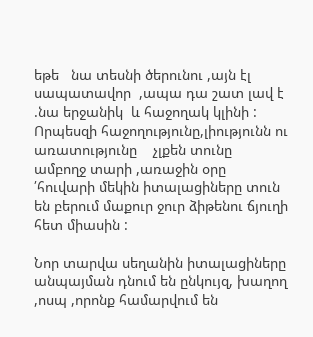եթե   նա տեսնի ծերունու ,այն էլ սապատավոր  ,ապա դա շատ լավ է .նա երջանիկ  և հաջողակ կլինի : Որպեսզի հաջողությունը,լիությունն ու առատությունը    չլքեն տունը   ամբողջ տարի ,առաջին օրը ՛հուվարի մեկին իտալացիները տուն են բերում մաքուր ջուր ձիթենու ճյուղի հետ միասին :

Նոր տարվա սեղանին իտալացիները անպայման դնում են ընկույզ, խաղող ,ոսպ ,որոնք համարվում են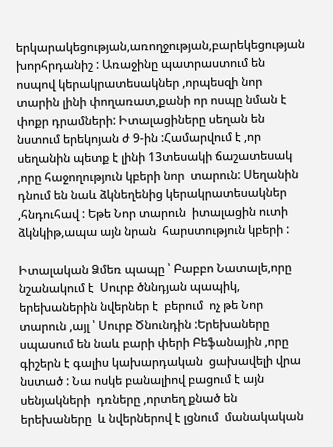երկարակեցության,առողջության,բարեկեցության   խորհրդանիշ : Առաջինը պատրաստում են  ոսպով կերակրատեսակներ ,որպեսզի նոր տարին լինի փողառատ,քանի որ ոսպը նման է փոքր դրամների: Իտալացիները սեղան են նստում երեկոյան ժ 9-ին :Համարվում է ,որ սեղանին պետք է լինի 13տեսակի ճաշատեսակ ,որը հաջողություն կբերի նոր  տարուն: Սեղանին դնում են նաև ձկնեղենից կերակրատեսակներ ,հնդուհավ : Եթե Նոր տարուն  իտալացին ուտի  ձկնկիթ,ապա այն նրան  հարստություն կբերի :

Իտալական Ձմեռ պապը ՝ Բաբբո Նատալե,որը նշանակում է  Սուրբ ծննդյան պապիկ, երեխաներին նվերներ է  բերում  ոչ թե Նոր տարուն ,այլ ՝ Սուրբ Ծնունդին :Երեխաները սպասում են նաև բարի փերի Բեֆանային ,որը գիշերն է գալիս կախարդական  ցախավելի վրա նստած : Նա ոսկե բանալիով բացում է այն սենյակների  դռները ,որտեղ քնած են երեխաները  և նվերներով է լցնում  մանակական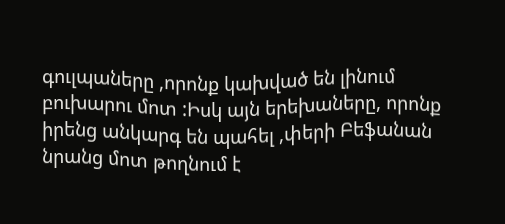գուլպաները ,որոնք կախված են լինում բուխարու մոտ :Իսկ այն երեխաները, որոնք իրենց անկարգ են պահել ,փերի Բեֆանան նրանց մոտ թողնում է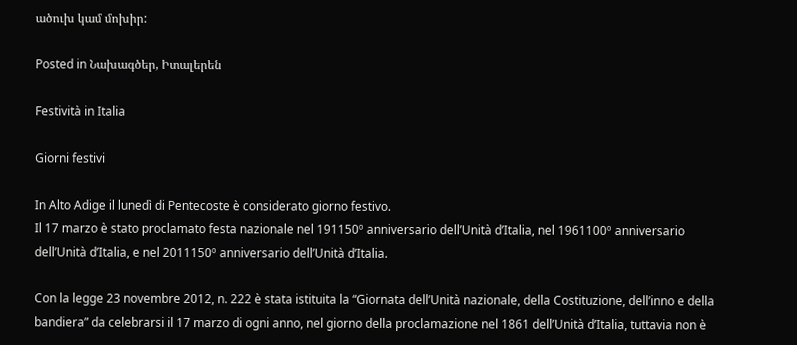ածուխ կամ մոխիր:

Posted in Նախագծեր, Իտալերեն

Festività in Italia

Giorni festivi

In Alto Adige il lunedì di Pentecoste è considerato giorno festivo.
Il 17 marzo è stato proclamato festa nazionale nel 191150º anniversario dell’Unità d’Italia, nel 1961100º anniversario dell’Unità d’Italia, e nel 2011150º anniversario dell’Unità d’Italia.

Con la legge 23 novembre 2012, n. 222 è stata istituita la “Giornata dell’Unità nazionale, della Costituzione, dell’inno e della bandiera” da celebrarsi il 17 marzo di ogni anno, nel giorno della proclamazione nel 1861 dell’Unità d’Italia, tuttavia non è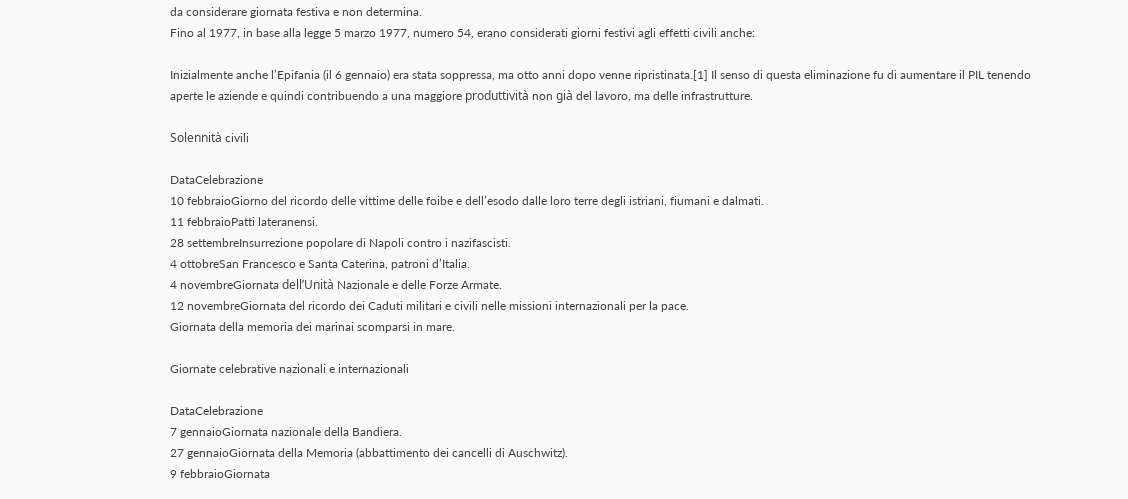da considerare giornata festiva e non determina.
Fino al 1977, in base alla legge 5 marzo 1977, numero 54, erano considerati giorni festivi agli effetti civili anche:

Inizialmente anche l’Epifania (il 6 gennaio) era stata soppressa, ma otto anni dopo venne ripristinata.[1] Il senso di questa eliminazione fu di aumentare il PIL tenendo aperte le aziende e quindi contribuendo a una maggiore produttività non già del lavoro, ma delle infrastrutture.

Solennità civili

DataCelebrazione
10 febbraioGiorno del ricordo delle vittime delle foibe e dell’esodo dalle loro terre degli istriani, fiumani e dalmati.
11 febbraioPatti lateranensi.
28 settembreInsurrezione popolare di Napoli contro i nazifascisti.
4 ottobreSan Francesco e Santa Caterina, patroni d’Italia.
4 novembreGiornata dell’Unità Nazionale e delle Forze Armate.
12 novembreGiornata del ricordo dei Caduti militari e civili nelle missioni internazionali per la pace.
Giornata della memoria dei marinai scomparsi in mare.

Giornate celebrative nazionali e internazionali

DataCelebrazione
7 gennaioGiornata nazionale della Bandiera.
27 gennaioGiornata della Memoria (abbattimento dei cancelli di Auschwitz).
9 febbraioGiornata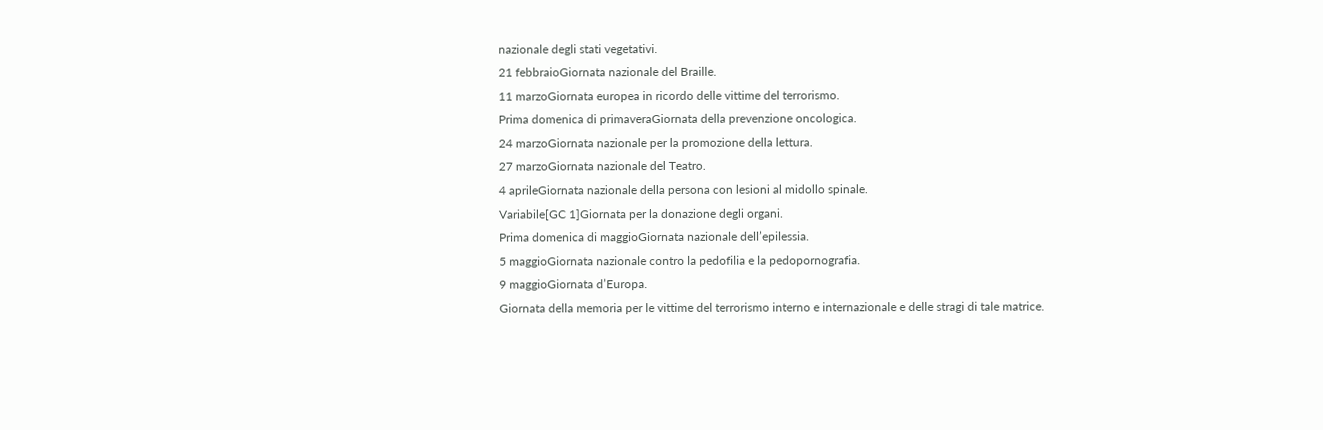nazionale degli stati vegetativi.
21 febbraioGiornata nazionale del Braille.
11 marzoGiornata europea in ricordo delle vittime del terrorismo.
Prima domenica di primaveraGiornata della prevenzione oncologica.
24 marzoGiornata nazionale per la promozione della lettura.
27 marzoGiornata nazionale del Teatro.
4 aprileGiornata nazionale della persona con lesioni al midollo spinale.
Variabile[GC 1]Giornata per la donazione degli organi.
Prima domenica di maggioGiornata nazionale dell’epilessia.
5 maggioGiornata nazionale contro la pedofilia e la pedopornografia.
9 maggioGiornata d’Europa.
Giornata della memoria per le vittime del terrorismo interno e internazionale e delle stragi di tale matrice.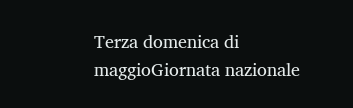Terza domenica di maggioGiornata nazionale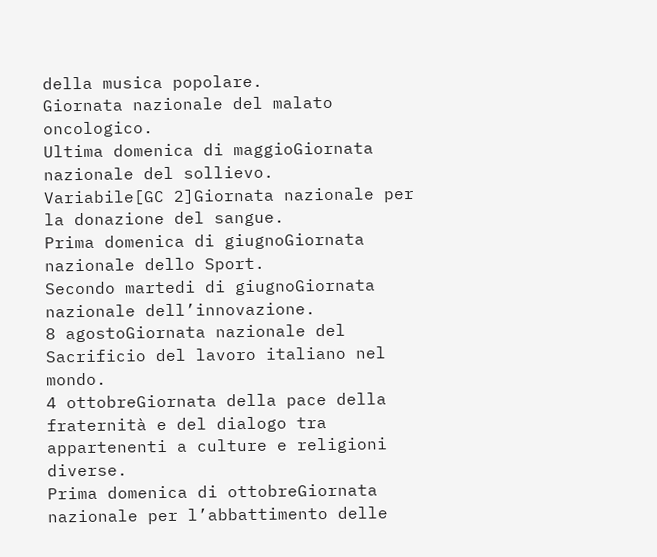della musica popolare.
Giornata nazionale del malato oncologico.
Ultima domenica di maggioGiornata nazionale del sollievo.
Variabile[GC 2]Giornata nazionale per la donazione del sangue.
Prima domenica di giugnoGiornata nazionale dello Sport.
Secondo martedi di giugnoGiornata nazionale dell’innovazione.
8 agostoGiornata nazionale del Sacrificio del lavoro italiano nel mondo.
4 ottobreGiornata della pace della fraternità e del dialogo tra appartenenti a culture e religioni diverse.
Prima domenica di ottobreGiornata nazionale per l’abbattimento delle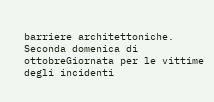barriere architettoniche.
Seconda domenica di ottobreGiornata per le vittime degli incidenti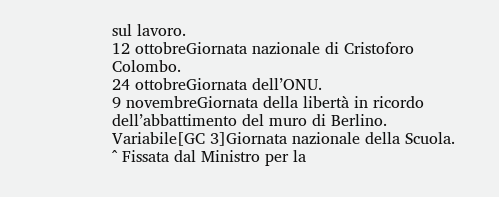sul lavoro.
12 ottobreGiornata nazionale di Cristoforo Colombo.
24 ottobreGiornata dell’ONU.
9 novembreGiornata della libertà in ricordo dell’abbattimento del muro di Berlino.
Variabile[GC 3]Giornata nazionale della Scuola.
^ Fissata dal Ministro per la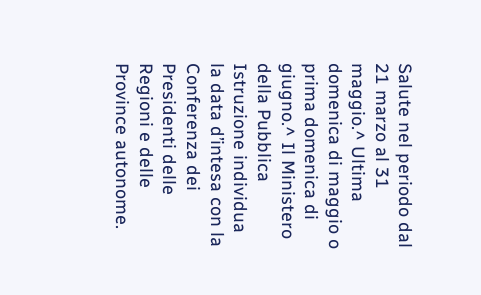Salute nel periodo dal 21 marzo al 31 maggio.^ Ultima domenica di maggio o prima domenica di giugno.^ Il Ministero della Pubblica Istruzione individua la data d’intesa con la Conferenza dei Presidenti delle Regioni e delle Province autonome.